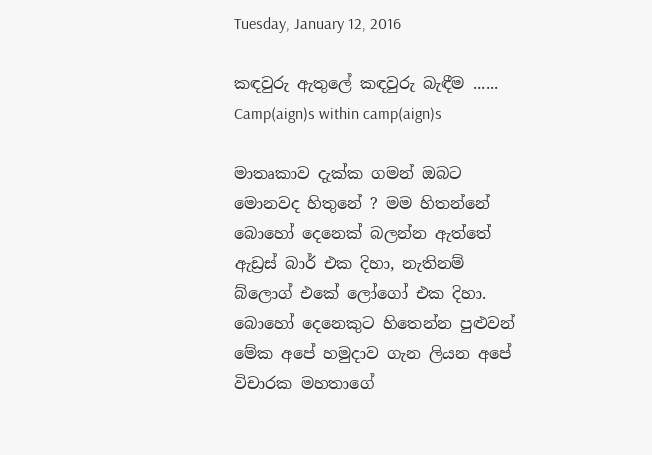Tuesday, January 12, 2016

කඳවුරු ඇතුලේ කඳවුරු බැඳීම ...... Camp(aign)s within camp(aign)s

මාතෘකාව දැක්ක ගමන් ඔබට මොනවද හිතුනේ ? මම හිතන්නේ බොහෝ දෙනෙක් බලන්න ඇත්තේ ඇඩ්‍රස් බාර් එක දිහා, නැතිනම් බ්ලොග් එකේ ලෝගෝ එක දිහා. බොහෝ දෙනෙකුට හිතෙන්න පුළුවන් මේක අපේ හමුදාව ගැන ලියන අපේ විචාරක මහතාගේ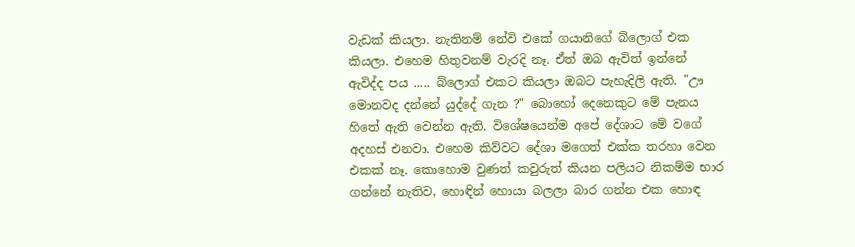වැඩක් කියලා. නැතිනම් නේවි එකේ ගයානිගේ බ්ලොග් එක කියලා. එහෙම හිතුවනම් වැරදි නෑ. ඒත් ඔබ ඇවිත් ඉන්නේ ඇවිද්ද පය ..... බ්ලොග් එකට කියලා ඔබට පැහැදිලි ඇති. "ඌ මොනවද දන්නේ යුද්දේ ගැන ?" බොහෝ දෙනෙකුට මේ පැනය හිතේ ඇති වෙන්න ඇති. විශේෂයෙන්ම අපේ දේශාට මේ වගේ අදහස් එනවා. එහෙම කිව්වට දේශා මගෙත් එක්ක තරහා වෙන එකක් නෑ. කොහොම වුණත් කවුරුත් කියන පලියට නිකම්ම භාර ගන්නේ නැතිව, හොඳින් හොයා බලලා බාර ගන්න එක හොඳ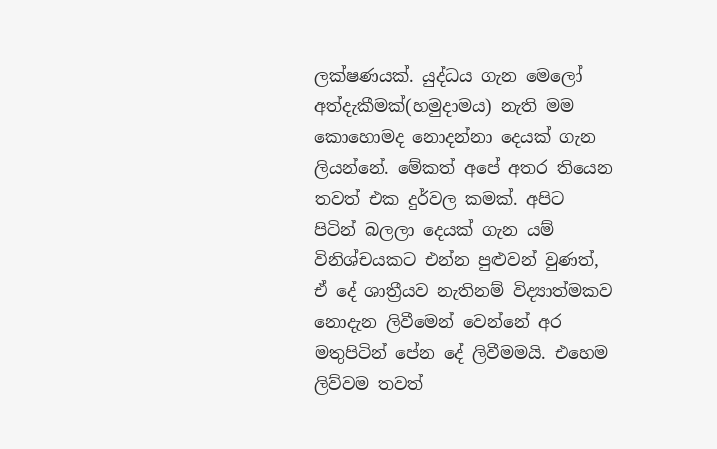ලක්ෂණයක්. යුද්ධය ගැන මෙලෝ අත්දැකීමක්(හමුදාමය) නැති මම කොහොමද නොදන්නා දෙයක් ගැන ලියන්නේ. මේකත් අපේ අතර තියෙන තවත් එක දුර්වල කමක්. අපිට පිටින් බලලා දෙයක් ගැන යම් විනිශ්චයකට එන්න පුළුවන් වුණත්, ඒ දේ ශාත්‍රීයව නැතිනම් විද්‍යාත්මකව නොදැන ලිවීමෙන් වෙන්නේ අර මතුපිටින් පේන දේ ලිවීමමයි. එහෙම ලිව්වම තවත්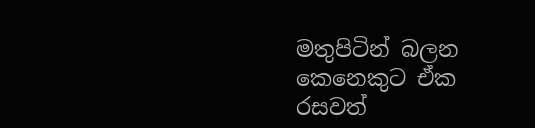මතුපිටින් බලන කෙනෙකුට ඒක රසවත්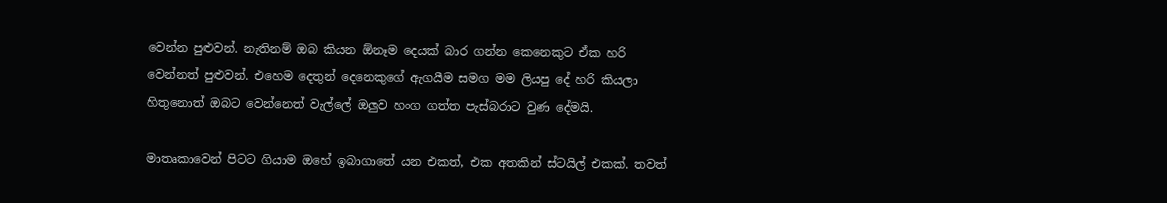වෙන්න පුළුවන්. නැතිනම් ඔබ කියන ඕනෑම දෙයක් බාර ගන්න කෙනෙකුට ඒක හරි වෙන්නත් පුළුවන්. එහෙම දෙතුන් දෙනෙකුගේ ඇගයීම සමග මම ලියපු දේ හරි කියලා හිතුනොත් ඔබට වෙන්නෙත් වැල්ලේ ඔලුව හංග ගත්ත පැස්බරාට වුණ දේමයි.

මාතෘකාවෙන් පිටට ගියාම ඔහේ ඉබාගාතේ යන එකත්, එක අතකින් ස්ටයිල් එකක්. තවත්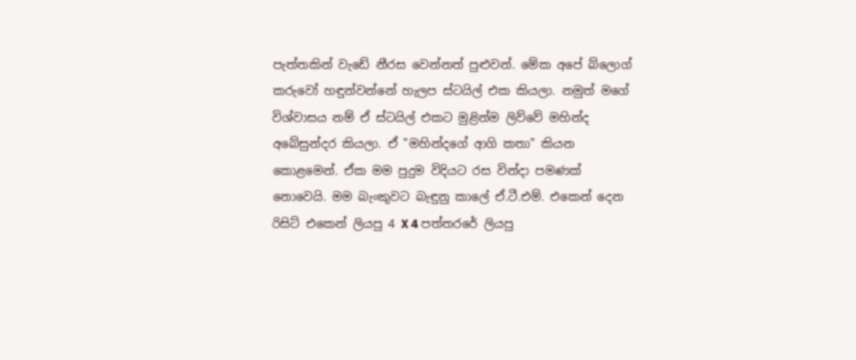පැත්තකින් වැඩේ නීරස වෙන්නත් පුළුවන්. මේක අපේ බ්ලොග් කරුවෝ හඳුන්වන්නේ හැලප ස්ටයිල් එක කියලා. නමුත් මගේ විශ්වාසය නම් ඒ ස්ටයිල් එකට මුළින්ම ලිව්වේ මහින්ද අබේසුන්දර කියලා. ඒ "මහින්දගේ ආගි කතා" කියන කොළමෙන්. ඒක මම පුදුම විදියට රස වින්දා පමණක් නොවෙයි. මම බැංකුවට බැඳුනු කාලේ ඒ.ටී.එම්. එකෙන් දෙන රිසිට් එකෙන් ලියපු 4 X 4 පත්තරරේ ලියපු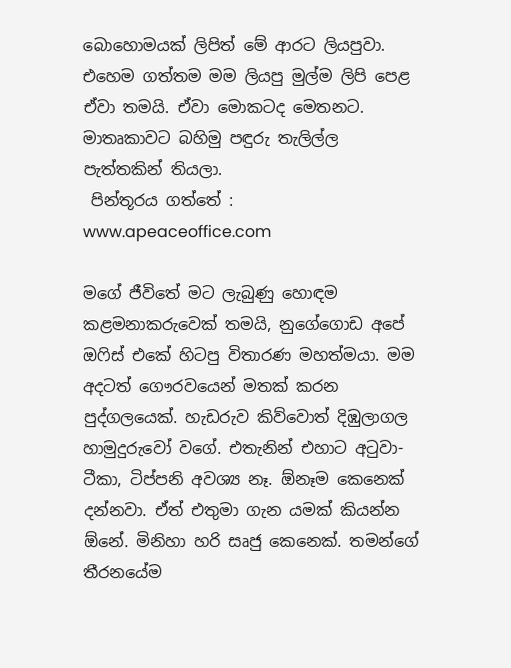බොහොමයක් ලිපිත් මේ ආරට ලියපුවා. එහෙම ගත්තම මම ලියපු මුල්ම ලිපි පෙළ ඒවා තමයි. ඒවා මොකටද මෙතනට. මාතෘකාවට බහිමු පඳුරු තැලිල්ල පැත්තකින් තියලා.
 පින්තූරය ගත්තේ : www.apeaceoffice.com

මගේ ජීවිතේ මට ලැබුණු හොඳම කළමනාකරුවෙක් තමයි, නුගේගොඩ අපේ ඔෆිස් එකේ හිටපු විතාරණ මහත්මයා. මම අදටත් ගෞරවයෙන් මතක් කරන පුද්ගලයෙක්. හැඩරුව කිව්වොත් දිඹුලාගල හාමුදුරුවෝ වගේ. එතැනින් එහාට අටුවා-ටීකා, ටිප්පනි අවශ්‍ය නෑ. ඕනෑම කෙනෙක් දන්නවා. ඒත් එතුමා ගැන යමක් කියන්න ඕනේ. මිනිහා හරි සෘජු කෙනෙක්. තමන්ගේ තීරනයේම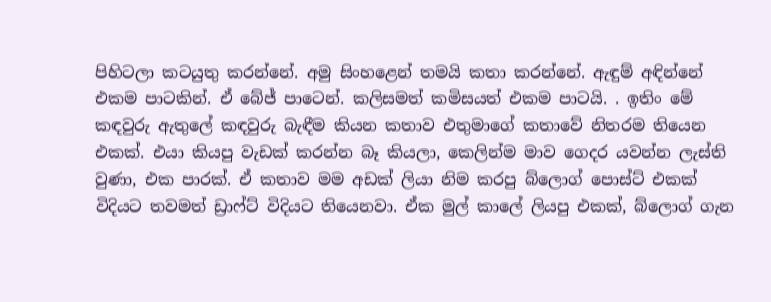පිහිටලා කටයුතු කරන්නේ. අමු සිංහළෙන් තමයි කතා කරන්නේ. ඇඳුම් අඳින්නේ එකම පාටකින්. ඒ බේජ් පාටෙන්. කලිසමත් කමිසයත් එකම පාටයි. . ඉතිං මේ කඳවුරු ඇතුලේ කඳවුරු බැඳීම කියන කතාව එතුමාගේ කතාවේ නිතරම තියෙන එකක්. එයා කියපු වැඩක් කරන්න බෑ කියලා, කෙලින්ම මාව ගෙදර යවන්න ලැස්ති වුණා, එක පාරක්. ඒ කතාව මම අඩක් ලියා නිම කරපු බ්ලොග් පොස්ට් එකක් විදියට තවමත් ඩ්‍රාෆ්ට් විදියට තියෙනවා. ඒක මුල් කාලේ ලියපු එකක්, බ්ලොග් ගැන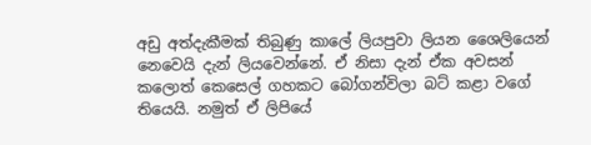අඩු අත්දැකීමක් තිබුණු කාලේ ලියපුවා ලියන ශෛලියෙන් නෙවෙයි දැන් ලියවෙන්නේ. ඒ නිසා දැන් ඒක අවසන් කලොත් කෙසෙල් ගහකට බෝගන්විලා බට් කළා වගේ තියෙයි. නමුත් ඒ ලිපියේ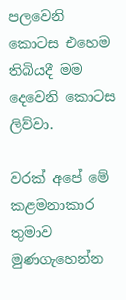පලවෙනි කොටස එහෙම තිබියදී මම දෙවෙනි කොටස ලිව්වා.

වරක් අපේ මේ කළමනාකාර තුමාව මුණගැහෙන්න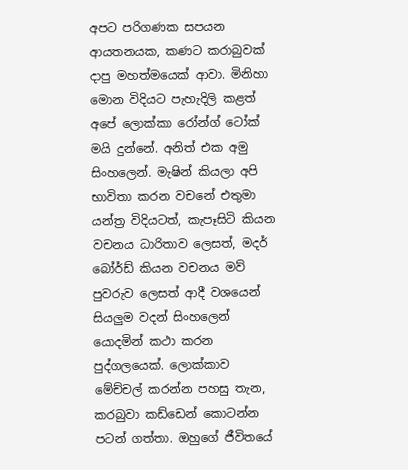අපට පරිගණක සපයන ආයතනයක, කණට කරාබුවක් දාපු මහත්මයෙක් ආවා. මිනිහා මොන විදියට පැහැදිලි කළත් අපේ ලොක්කා රෝන්ග් ටෝක් මයි දුන්නේ. අනිත් එක අමු සිංහලෙන්. මැෂින් කියලා අපි භාවිතා කරන වචනේ එතුමා යන්ත්‍ර විදියටත්, කැපෑසිටි කියන වචනය ධාරිතාව ලෙසත්, මදර් බෝර්ඩ් කියන වචනය මව් පුවරුව ලෙසත් ආදී වශයෙන් සියලුම වදන් සිංහලෙන් යොදමින් කථා කරන පුද්ගලයෙක්. ලොක්කාව මේච්චල් කරන්න පහසු තැන, කරබුවා කඩ්ඩෙන් කොටන්න පටන් ගත්තා. ඔහුගේ ජීවිතයේ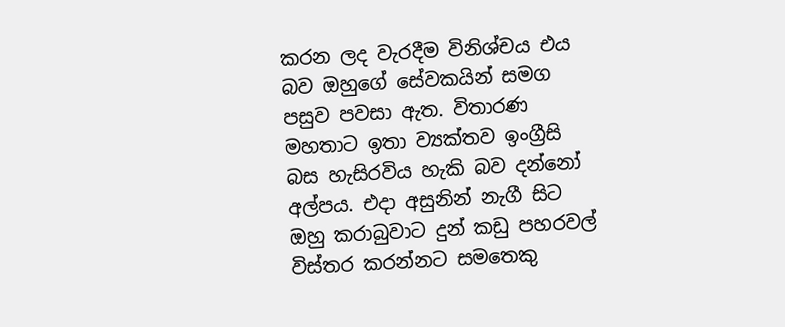කරන ලද වැරදීම විනිශ්චය එය බව ඔහුගේ සේවකයින් සමග පසුව පවසා ඇත. විතාරණ මහතාට ඉතා ව්‍යක්තව ඉංග්‍රීසි බස හැසිරවිය හැකි බව දන්නෝ අල්පය. එදා අසුනින් නැගී සිට ඔහු කරාබුවාට දුන් කඩු පහරවල් විස්තර කරන්නට සමතෙකු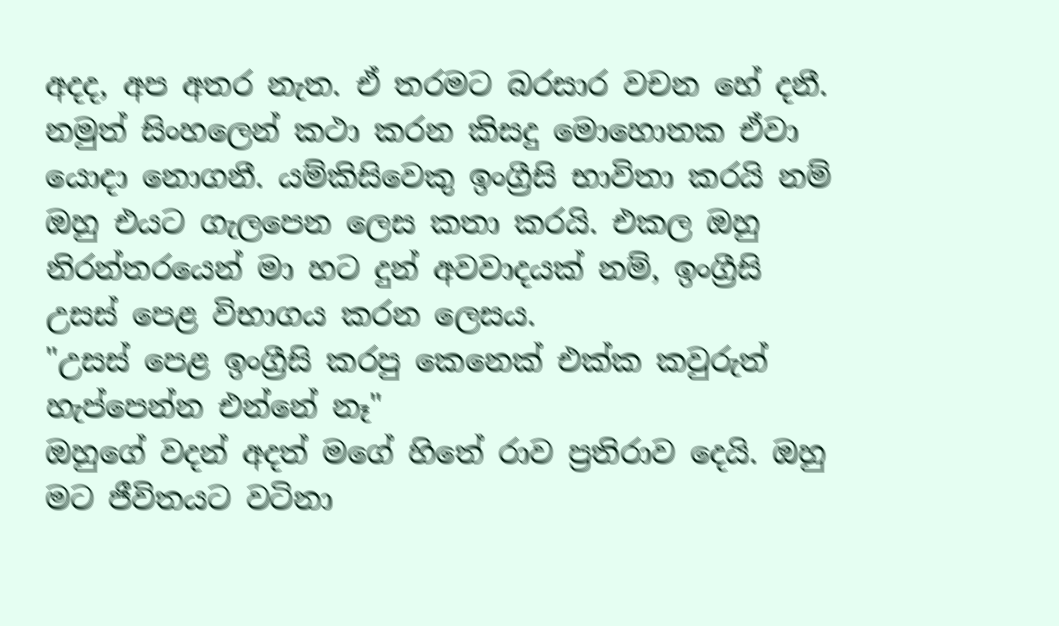අදද, අප අතර නැත. ඒ තරමට බරසාර වචන හේ දනී. නමුත් සිංහලෙන් කථා කරන කිසදු මොහොතක ඒවා යොදා නොගනී. යම්කිසිවෙකු ඉංග්‍රීසි භාවිතා කරයි නම් ඔහු එයට ගැලපෙන ලෙස කතා කරයි. එකල ඔහු නිරන්තරයෙන් මා හට දුන් අවවාදයක් නම්, ඉංග්‍රීසි උසස් පෙළ විභාගය කරන ලෙසය.
"උසස් පෙළ ඉංග්‍රීසි කරපු කෙනෙක් එක්ක කවුරුත් හැප්පෙන්න එන්නේ නෑ"
ඔහුගේ වදන් අදත් මගේ හිතේ රාව ප්‍රතිරාව දෙයි. ඔහු මට ජීවිතයට වටිනා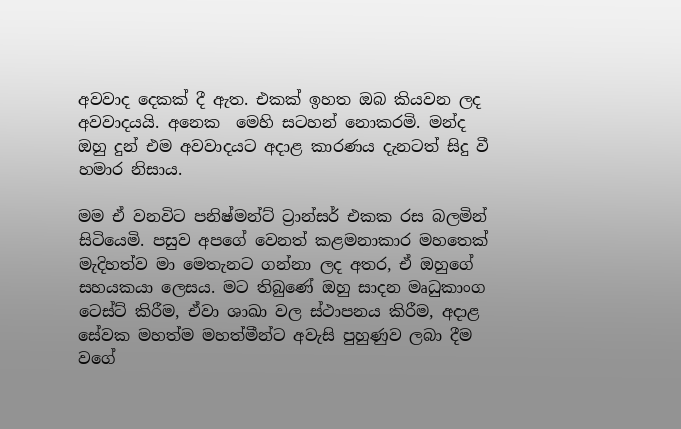අවවාද දෙකක් දී ඇත. එකක් ඉහත ඔබ කියවන ලද අවවාදයයි. අනෙක  මෙහි සටහන් නොකරමි. මන්ද ඔහු දුන් එම අවවාදයට අදාළ කාරණය දැනටත් සිදු වී හමාර නිසාය.

මම ඒ වනවිට පනිෂ්මන්ට් ට්‍රාන්සර් එකක රස බලමින් සිටියෙමි. පසුව අපගේ වෙනත් කළමනාකාර මහතෙක් මැදිහත්ව මා මෙතැනට ගන්නා ලද අතර, ඒ ඔහුගේ සහයකයා ලෙසය. මට තිබුණේ ඔහු සාදන මෘධුකාංග ටෙස්ට් කිරීම, ඒවා ශාඛා වල ස්ථාපනය කිරීම, අදාළ සේවක මහත්ම මහත්මීන්ට අවැසි පුහුණුව ලබා දීම  වගේ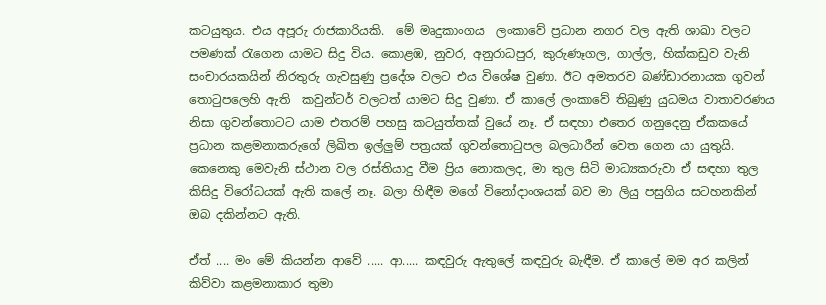කටයුතුය. එය අපූරු රාජකාරියකි.  මේ මෘදුකාංගය  ලංකාවේ ප්‍රධාන නගර වල ඇති ශාඛා වලට පමණක් රැගෙන යාමට සිදු විය. කොළඹ, නුවර, අනුරාධපුර, කුරුණෑගල, ගාල්ල, හික්කඩුව වැනි සංචාරයකයින් නිරතුරු ගැවසුණු ප්‍රදේශ වලට එය විශේෂ වුණා. ඊට අමතරව බණ්ඩාරනායක ගුවන් තොටුපලෙහි ඇති  කවුන්ටර් වලටත් යාමට සිදු වුණා. ඒ කාලේ ලංකාවේ තිබුණු යුධමය වාතාවරණය නිසා ගුවන්තොටට යාම එතරම් පහසු කටයුත්තක් වුයේ නෑ. ඒ සඳහා එතෙර ගනුදෙනු ඒකකයේ ප්‍රධාන කළමනාකරුගේ ලිඛිත ඉල්ලුම් පත්‍රයක් ගුවන්තොටුපල බලධාරීන් වෙත ගෙන යා යුතුයි. කෙනෙකු මෙවැනි ස්ථාන වල රස්තියාදු වීම ප්‍රිය නොකලද, මා තුල සිටි මාධ්‍යකරුවා ඒ සඳහා තුල කිසිදු විරෝධයක් ඇති කලේ නෑ. බලා හිඳීම මගේ විනෝදාංශයක් බව මා ලියු පසුගිය සටහනකින් ඔබ දකින්නට ඇති.

ඒත් .... මං මේ කියන්න ආවේ ..... ආ..... කඳවුරු ඇතුලේ කඳවුරු බැඳීම. ඒ කාලේ මම අර කලින් කිව්වා කළමනාකාර තුමා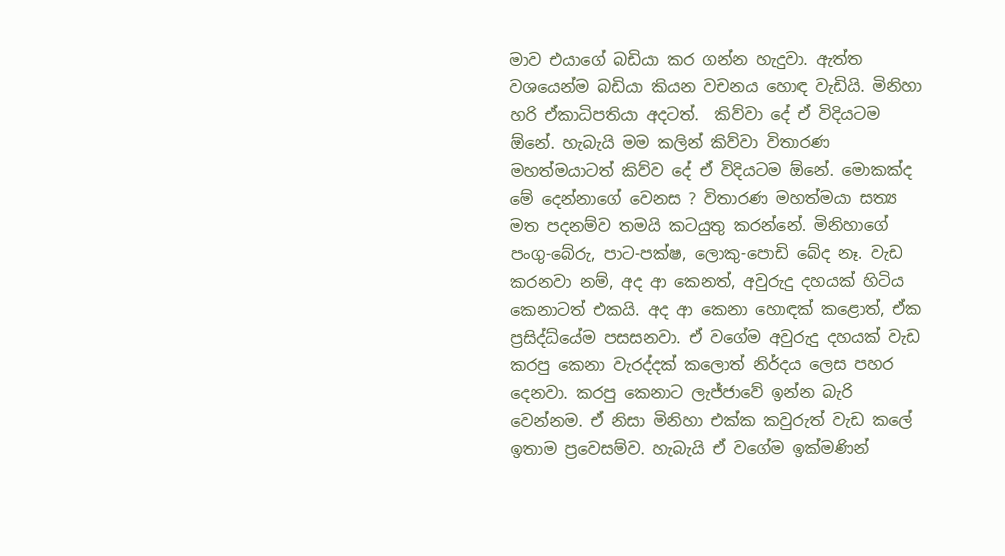මාව එයාගේ බඩියා කර ගන්න හැදුවා. ඇත්ත වශයෙන්ම බඩියා කියන වචනය හොඳ වැඩියි. මිනිහා හරි ඒකාධිපතියා අදටත්.  කිව්වා දේ ඒ විදියටම ඕනේ. හැබැයි මම කලින් කිව්වා විතාරණ මහත්මයාටත් කිව්ව දේ ඒ විදියටම ඕනේ. මොකක්ද මේ දෙන්නාගේ වෙනස ? විතාරණ මහත්මයා සත්‍ය මත පදනම්ව තමයි කටයුතු කරන්නේ. මිනිහාගේ පංගු-බේරු, පාට-පක්ෂ, ලොකු-පොඩි බේද නෑ. වැඩ කරනවා නම්, අද ආ කෙනත්, අවුරුදු දහයක් හිටිය කෙනාටත් එකයි. අද ආ කෙනා හොඳක් කළොත්, ඒක ප්‍රසිද්ධ්යේම පසසනවා. ඒ වගේම අවුරුදු දහයක් වැඩ කරපු කෙනා වැරද්දක් කලොත් නිර්දය ලෙස පහර දෙනවා. කරපු කෙනාට ලැජ්ජාවේ ඉන්න බැරි වෙන්නම. ඒ නිසා මිනිහා එක්ක කවුරුත් වැඩ කලේ ඉතාම ප්‍රවෙසම්ව. හැබැයි ඒ වගේම ඉක්මණින්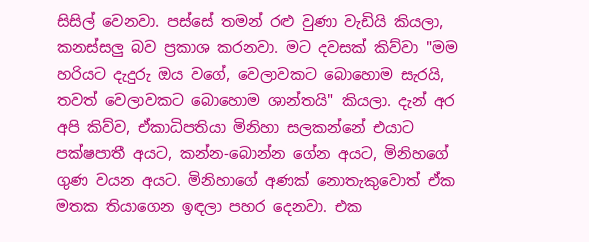සිසිල් වෙනවා. පස්සේ තමන් රළු වුණා වැඩියි කියලා, කනස්සලු බව ප්‍රකාශ කරනවා. මට දවසක් කිව්වා "මම හරියට දැදුරු ඔය වගේ, වෙලාවකට බොහොම සැරයි, තවත් වෙලාවකට බොහොම ශාන්තයි" කියලා. දැන් අර අපි කිව්ව, ඒකාධිපතියා මිනිහා සලකන්නේ එයාට පක්ෂපාතී අයට, කන්න-බොන්න ගේන අයට, මිනිහගේ ගුණ වයන අයට. මිනිහාගේ අණක් නොතැකුවොත් ඒක මතක තියාගෙන ඉඳලා පහර දෙනවා. එක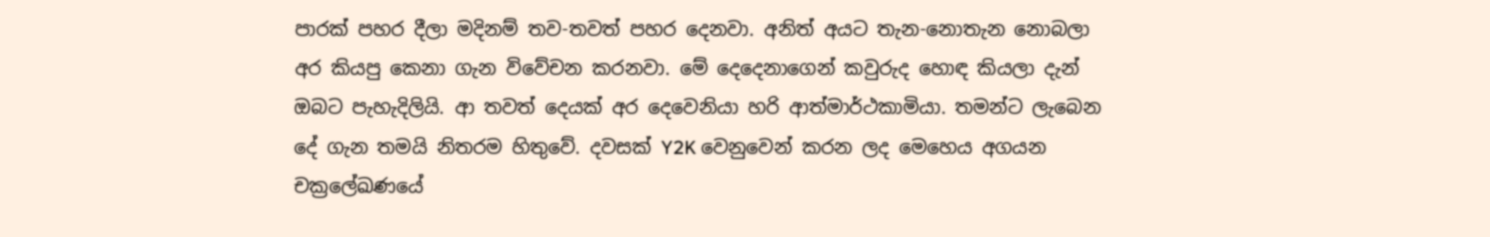පාරක් පහර දීලා මදිනම් තව-තවත් පහර දෙනවා. අනිත් අයට තැන-නොතැන නොබලා අර කියපු කෙනා ගැන විවේචන කරනවා. මේ දෙදෙනාගෙන් කවුරුද හොඳ කියලා දැන් ඔබට පැහැදිලියි. ආ තවත් දෙයක් අර දෙවෙනියා හරි ආත්මාර්ථකාමියා. තමන්ට ලැබෙන දේ ගැන තමයි නිතරම හිතුවේ. දවසක් Y2K වෙනුවෙන් කරන ලද මෙහෙය අගයන චක්‍රලේඛණයේ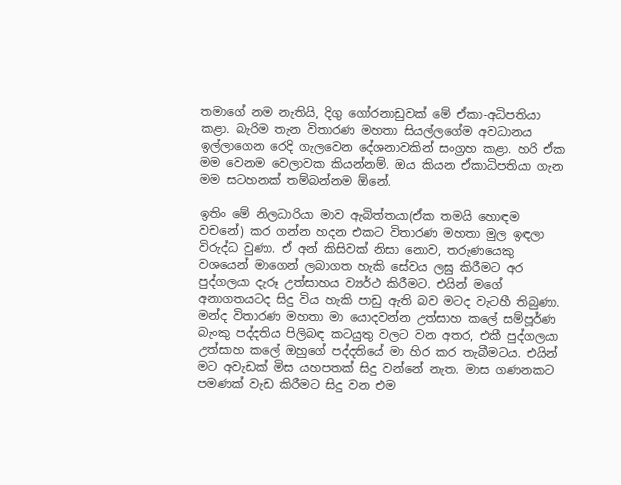තමාගේ නම නැතියි, දිගු ගෝරනාඩුවක් මේ ඒකා-අධිපතියා කළා. බැරිම තැන විතාරණ මහතා සියල්ලගේම අවධානය ඉල්ලාගෙන රෙදි ගැලවෙන දේශනාවකින් සංග්‍රහ කළා. හරි ඒක මම වෙනම වෙලාවක කියන්නම්. ඔය කියන ඒකාධිපතියා ගැන මම සටහනක් තම්බන්නම ඕනේ.

ඉතිං මේ නිලධාරියා මාව ඇබිත්තයා(ඒක තමයි හොඳම වචනේ) කර ගන්න හදන එකට විතාරණ මහතා මුල ඉඳලා විරුද්ධ වුණා. ඒ අන් කිසිවක් නිසා නොව, තරුණයෙකු වශයෙන් මාගෙන් ලබාගත හැකි සේවය ලඝු කිරීමට අර පුද්ගලයා දැරූ උත්සාහය ව්‍යර්ථ කිරීමට. එයින් මගේ අනාගතයටද සිදු විය හැකි පාඩු ඇති බව මටද වැටහී තිබුණා. මන්ද විතාරණ මහතා මා යොදවන්න උත්සාහ කලේ සම්පූර්ණ බැංකු පද්දතිය පිලිබඳ කටයුතු වලට වන අතර, එකී පුද්ගලයා උත්සාහ කලේ ඔහුගේ පද්දතියේ මා හිර කර තැබීමටය. එයින් මට අවැඩක් මිස යහපතක් සිදු වන්නේ නැත. මාස ගණනකට පමණක් වැඩ කිරීමට සිදු වන එම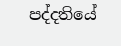පද්දතියේ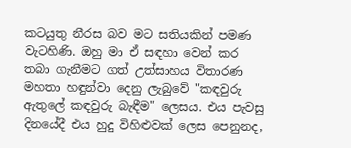කටයුතු නීරස බව මට සතියකින් පමණ වැටහිණි. ඔහු මා ඒ සඳහා වෙන් කර තබා ගැනීමට ගත් උත්සාහය විතාරණ මහතා හඳුන්වා දෙනු ලැබුවේ "කඳවුරු ඇතුලේ කඳවුරු බැඳීම" ලෙසය. එය පැවසු දිනයේදී එය හුදු විහිළුවක් ලෙස පෙනුනද,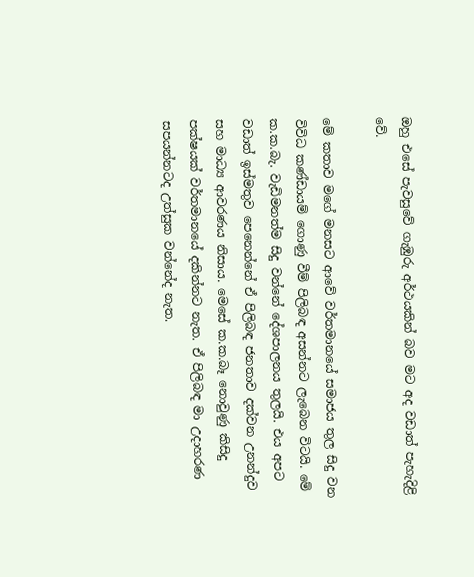ඔහු එසේ පැවසුවේ ගැඹුරු අර්ථයකින් බව මට අද වඩාත් පැහැදිළි වේ.

මේ කතාව මගේ මනසට ආවේ වර්තමානයේ සමාජය තුල සිදු වන විවිධ කණ්ඩායම් ගොණු වීම් පිලිබඳ අසන්නට ලැබෙන විටයි. මේ ක.ක.බැ. වැඩිමනත්ම සිදු වන්නේ දේශපාලනය තුලයි. එය අපට වඩාත් ඉස්මතුව පෙනෙන්නේ ඒ පිලිබඳ ජනතාව දක්වන උනන්දුව සහ මාධ්‍ය ආවරණය නිසාය. මෙසේ ක.ක.බෑ නොවුණු කිසිදු පක්ෂයක් වර්තමානයේ දකින්නට නැත. ඒ පිලිබඳ මා උදාහරණ සපයන්නටද උත්සුක වන්නේද නැත.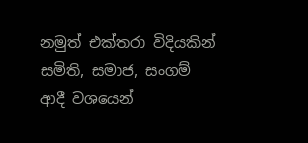නමුත් එක්තරා විදියකින් සමිති, සමාජ, සංගම් ආදී වශයෙන්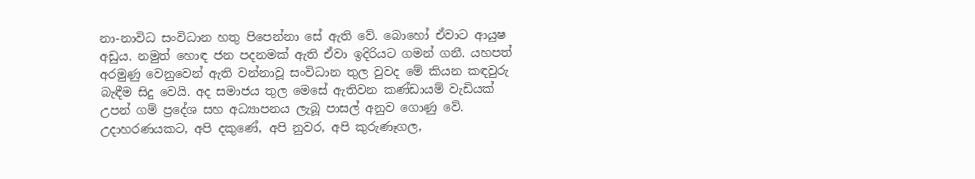නා-නාවිධ සංවිධාන හතු පිපෙන්නා සේ ඇති වේ. බොහෝ ඒවාට ආයුෂ අඩුය. නමුත් හොඳ ජන පදනමක් ඇති ඒවා ඉදිරියට ගමන් ගනී. යහපත් අරමුණු වෙනුවෙන් ඇති වන්නාවූ සංවිධාන තුල වුවද මේ කියන කඳවුරු බැඳීම සිදු වෙයි. අද සමාජය තුල මෙසේ ඇතිවන කණ්ඩායම් වැඩියක් උපන් ගම් ප්‍රදේශ සහ අධ්‍යාපනය ලැබූ පාසල් අනුව ගොණු වේ. උදාහරණයකට, අපි දකුණේ, අපි නුවර, අපි කුරුණෑගල,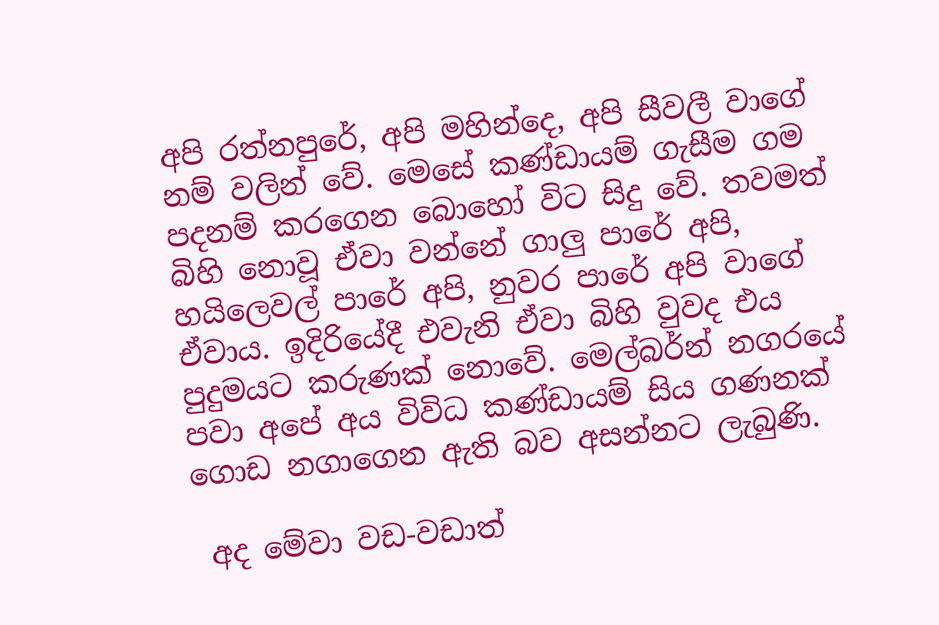අපි රත්නපුරේ, අපි මහින්දෙ, අපි සීවලී වාගේ නම් වලින් වේ. මෙසේ කණ්ඩායම් ගැසීම ගම පදනම් කරගෙන බොහෝ විට සිදු වේ. තවමත් බිහි නොවූ ඒවා වන්නේ ගාලු පාරේ අපි, හයිලෙවල් පාරේ අපි, නුවර පාරේ අපි වාගේ ඒවාය. ඉදිරියේදී එවැනි ඒවා බිහි වුවද එය පුදුමයට කරුණක් නොවේ. මෙල්බර්න් නගරයේ පවා අපේ අය විවිධ කණ්ඩායම් සිය ගණනක් ගොඩ නගාගෙන ඇති බව අසන්නට ලැබුණි.

 අද මේවා වඩ-වඩාත්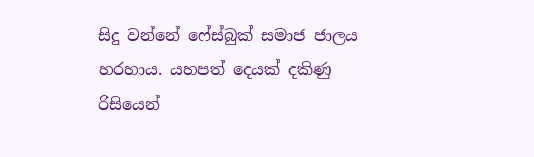සිදු වන්නේ ෆේස්බුක් සමාජ ජාලය හරහාය. යහපත් දෙයක් දකිණු රිසියෙන්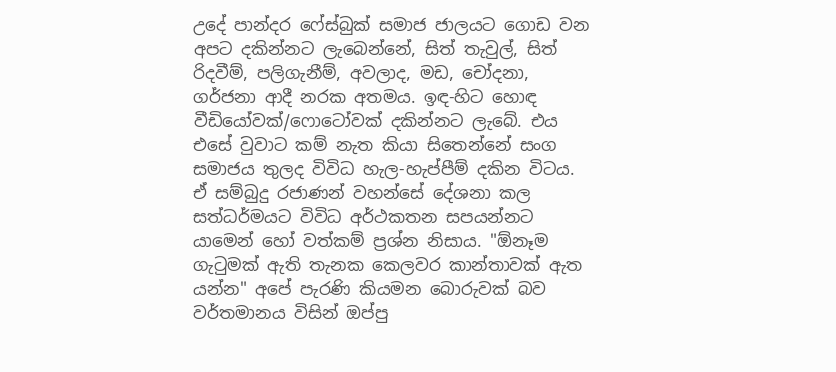උදේ පාන්දර ෆේස්බුක් සමාජ ජාලයට ගොඩ වන අපට දකින්නට ලැබෙන්නේ, සිත් තැවුල්, සිත් රිදවීම්, පලිගැනීම්, අවලාද, මඩ, චෝදනා, ගර්ජනා ආදී නරක අතමය. ඉඳ-හිට හොඳ වීඩියෝවක්/ෆොටෝවක් දකින්නට ලැබේ. එය එසේ වුවාට කම් නැත කියා සිතෙන්නේ සංග සමාජය තුලද විවිධ හැල-හැප්පීම් දකින විටය. ඒ සම්බුදු රජාණන් වහන්සේ දේශනා කල සත්ධර්මයට විවිධ අර්ථකතන සපයන්නට යාමෙන් හෝ වත්කම් ප්‍රශ්න නිසාය. "ඕනෑම ගැටුමක් ඇති තැනක කෙලවර කාන්තාවක් ඇත යන්න" අපේ පැරණි කියමන බොරුවක් බව වර්තමානය විසින් ඔප්පු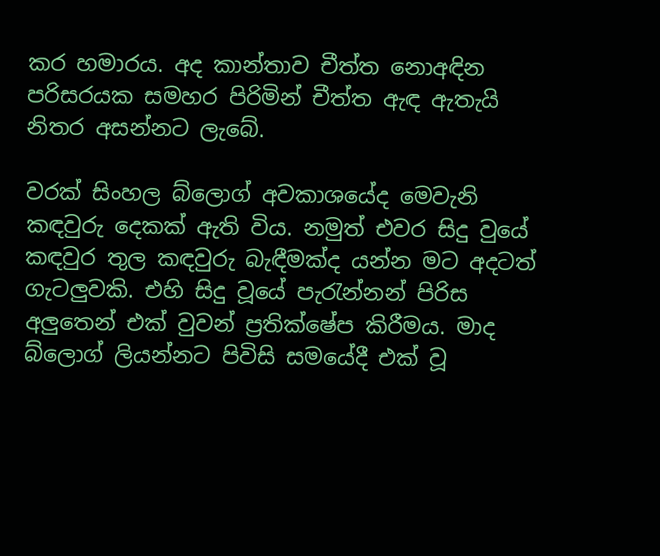කර හමාරය. අද කාන්තාව චීත්ත නොඅඳින පරිසරයක සමහර පිරිමින් චීත්ත ඇඳ ඇතැයි නිතර අසන්නට ලැබේ.

වරක් සිංහල බ්ලොග් අවකාශයේද මෙවැනි කඳවුරු දෙකක් ඇති විය. නමුත් එවර සිදු වුයේ කඳවුර තුල කඳවුරු බැඳීමක්ද යන්න මට අදටත් ගැටලුවකි. එහි සිදු වූයේ පැරැන්නන් පිරිස අලුතෙන් එක් වුවන් ප්‍රතික්ෂේප කිරීමය. මාද බ්ලොග් ලියන්නට පිවිසි සමයේදී එක් වූ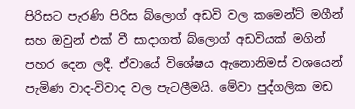පිරිසට පැරණි පිරිස බ්ලොග් අඩවි වල කමෙන්ට් මගීන් සහ ඔවුන් එක් වී සාදාගත් බ්ලොග් අඩවියක් මගින් පහර දෙන ලදී. ඒවායේ විශේෂය ඇනොනිමස් වශයෙන් පැමිණ වාද-විවාද වල පැටලීමයි. මේවා පුද්ගලික මඩ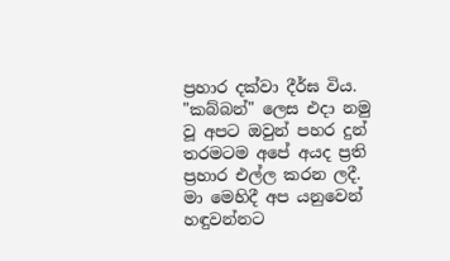ප්‍රහාර දක්වා දීර්ඝ විය. "කබ්බන්" ලෙස එදා නමු වූ අපට ඔවුන් පහර දුන් තරමටම අපේ අයද ප්‍රති ප්‍රහාර එල්ල කරන ලදී. මා මෙහිදී අප යනුවෙන් හඳුවන්නට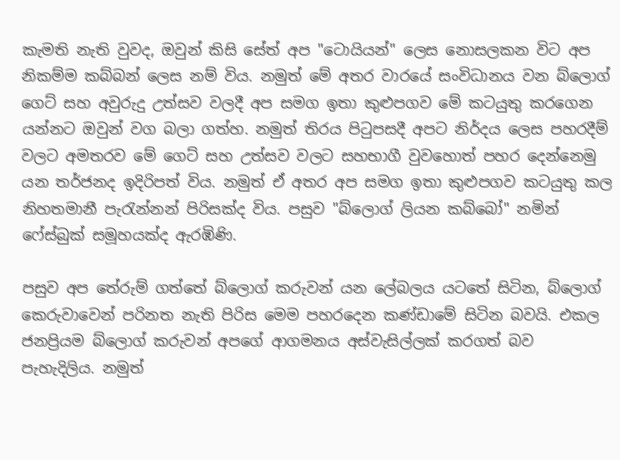කැමති නැති වුවද, ඔවුන් කිසි සේත් අප "ටොයියන්" ලෙස නොසලකන විට අප නිකම්ම කබ්බන් ලෙස නම් විය. නමුත් මේ අතර වාරයේ සංවිධානය වන බ්ලොග් ගෙට් සහ අවුරුදු උත්සව වලදී අප සමග ඉතා කුළුපගව මේ කටයුතු කරගෙන යන්නට ඔවුන් වග බලා ගත්හ. නමුත් තිරය පිටුපසදී අපට නිර්දය ලෙස පහරදීම් වලට අමතරව මේ ගෙට් සහ උත්සව වලට සහභාගී වුවහොත් පහර දෙන්නෙමු යන තර්ජනද ඉදිරිපත් විය. නමුත් ඒ අතර අප සමග ඉතා කුළුපගව කටයුතු කල නිහතමානී පැරැන්නන් පිරිසක්ද විය. පසුව "බ්ලොග් ලියන කබ්බෝ" නමින් ෆේස්බුක් සමූහයක්ද ඇරඹිණි.

පසුව අප තේරුම් ගත්තේ බ්ලොග් කරුවන් යන ලේබලය යටතේ සිටින, බ්ලොග් කෙරුවාවෙන් පරිනත නැති පිරිස මෙම පහරදෙන කණ්ඩාමේ සිටින බවයි. එකල ජනප්‍රියම බ්ලොග් කරුවන් අපගේ ආගමනය අස්වැසිල්ලක් කරගත් බව පැහැදිලිය. නමුත්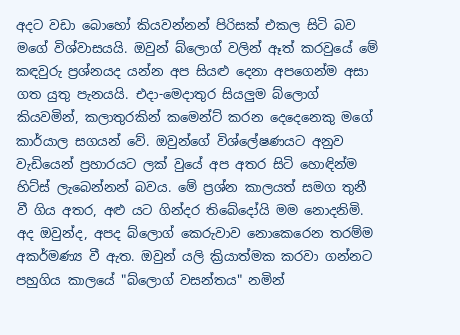අදට වඩා බොහෝ කියවන්නන් පිරිසක් එකල සිටි බව මගේ විශ්වාසයයි. ඔවුන් බ්ලොග් වලින් ඈත් කරවුයේ මේ කඳවුරු ප්‍රශ්නයද යන්න අප සියළු දෙනා අපගෙන්ම අසා ගත යුතු පැනයයි. එදා-මෙදාතුර සියලුම බ්ලොග් කියවමින්, කලාතුරකින් කමෙන්ට් කරන දෙදෙනෙකු මගේ කාර්යාල සගයන් වේ. ඔවුන්ගේ විශ්ලේෂණයට අනුව වැඩියෙන් ප්‍රහාරයට ලක් වුයේ අප අතර සිටි හොඳින්ම හිට්ස් ලැබෙන්නන් බවය. මේ ප්‍රශ්න කාලයත් සමග තුනී වී ගිය අතර, අළු යට ගින්දර තිබේදෝයි මම නොදනිමි. අද ඔවුන්ද, අපද බ්ලොග් කෙරුවාව නොකෙරෙන තරම්ම අකර්මණ්‍ය වී ඇත. ඔවුන් යලි ක්‍රියාත්මක කරවා ගන්නට පහුගිය කාලයේ "බ්ලොග් වසන්තය" නමින්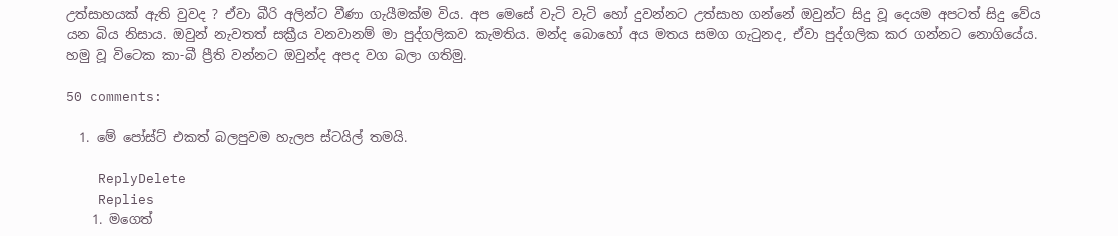උත්සාහයක් ඇති වුවද ? ඒවා බීරි අලින්ට වීණා ගැයීමක්ම විය. අප මෙසේ වැටි වැටි හෝ දුවන්නට උත්සාහ ගන්නේ ඔවුන්ට සිදු වූ දෙයම අපටත් සිදු වේය යන බිය නිසාය. ඔවුන් නැවතත් සක්‍රීය වනවානම් මා පුද්ගලිකව කැමතිය. මන්ද බොහෝ අය මතය සමග ගැටුනද, ඒවා පුද්ගලික කර ගන්නට නොගියේය. හමු වූ විටෙක කා-බී ප්‍රීති වන්නට ඔවුන්ද අපද වග බලා ගතිමු.

50 comments:

  1. මේ පෝස්ට් එකත් බලපුවම හැලප ස්ටයිල් තමයි.

    ReplyDelete
    Replies
    1. මගෙත්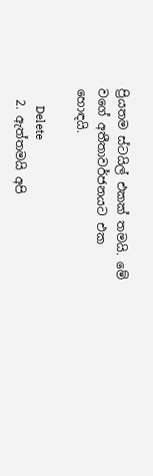ප්‍රියතම ස්ටයිල් එකක් තමයි. මේ වගේ අතීතාවර්ජනයට එක හොඳයි.

      Delete
  2. ඇත්තමයි අපි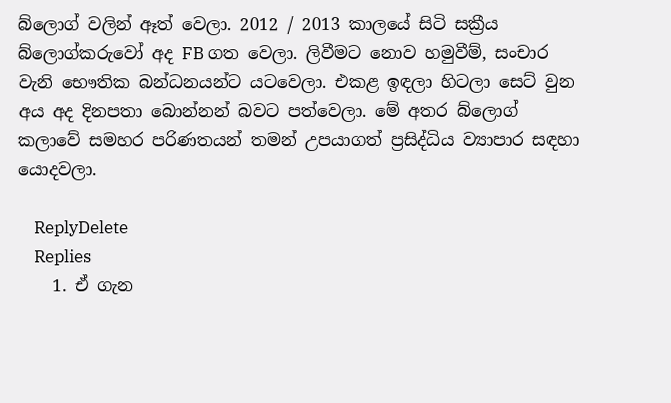බ්ලොග් වලින් ඈත් වෙලා. 2012 / 2013 කාලයේ සිටි සක්‍රීය බ්ලොග්කරුවෝ අද FB ගත වෙලා. ලිවීමට නොව හමුවීම්, සංචාර වැනි භෞතික බන්ධනයන්ට යටවෙලා. එකළ ඉඳලා හිටලා සෙට් වුන අය අද දිනපතා බොන්නන් බවට පත්වෙලා. මේ අතර බ්ලොග් කලාවේ සමහර පරිණතයන් තමන් උපයාගත් ප්‍රසිද්ධිය ව්‍යාපාර සඳහා යොදවලා.

    ReplyDelete
    Replies
    1. ඒ ගැන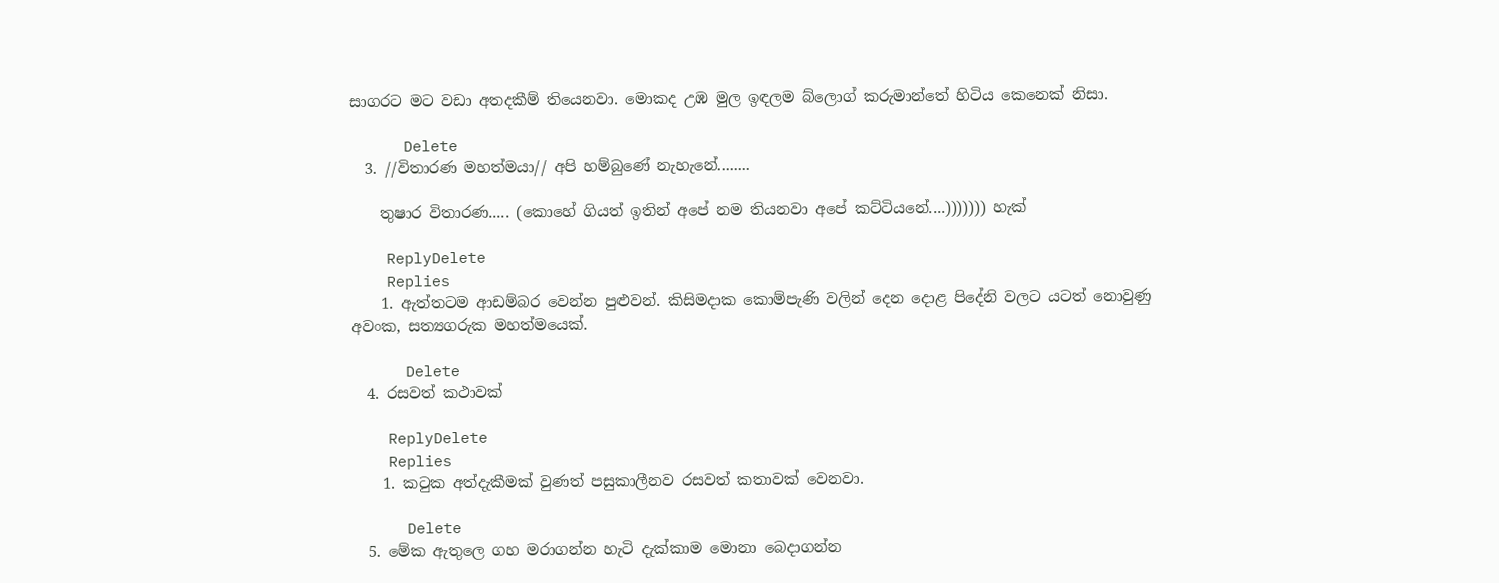සාගරට මට වඩා අතදකීම් තියෙනවා. මොකද උඹ මුල ඉඳලම බ්ලොග් කරුමාන්තේ හිටිය කෙනෙක් නිසා.

      Delete
  3. //විතාරණ මහත්මයා// අපි හම්බුණේ නැහැනේ........

    තුෂාර විතාරණ..... (කොහේ ගියත් ඉතින් අපේ නම තියනවා අපේ කට්ටියනේ....))))))) හැක්

    ReplyDelete
    Replies
    1. ඇත්තටම ආඩම්බර වෙන්න පුළුවන්. කිසිමදාක කොම්පැණි වලින් දෙන දොළ පිදේනි වලට යටත් නොවුණු අවංක, සත්‍යගරුක මහත්මයෙක්.

      Delete
  4. රසවත් කථාවක්

    ReplyDelete
    Replies
    1. කටුක අත්දැකීමක් වුණත් පසුකාලීනව රසවත් කතාවක් වෙනවා.

      Delete
  5. මේක ඇතුලෙ ගහ මරාගන්න හැටි දැක්කාම මොනා බෙදාගන්න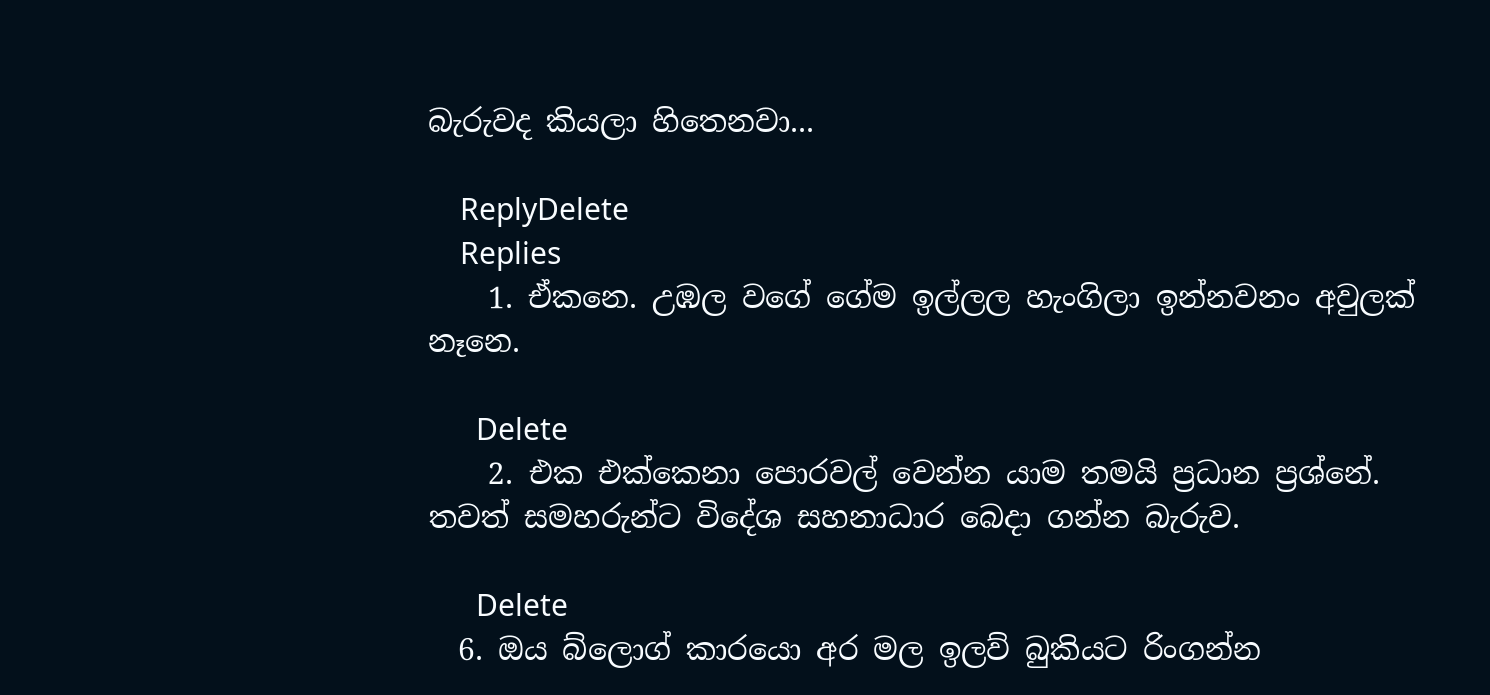බැරුවද කියලා හිතෙනවා...

    ReplyDelete
    Replies
    1. ඒකනෙ. උඹල වගේ ගේම ඉල්ලල හැංගිලා ඉන්නවනං අවුලක් නෑනෙ.

      Delete
    2. එක එක්කෙනා පොරවල් වෙන්න යාම තමයි ප්‍රධාන ප්‍රශ්නේ. තවත් සමහරුන්ට විදේශ සහනාධාර බෙදා ගන්න බැරුව.

      Delete
  6. ඔය බ්ලොග් කාරයො අර මල ඉලව් බුකියට රිංගන්න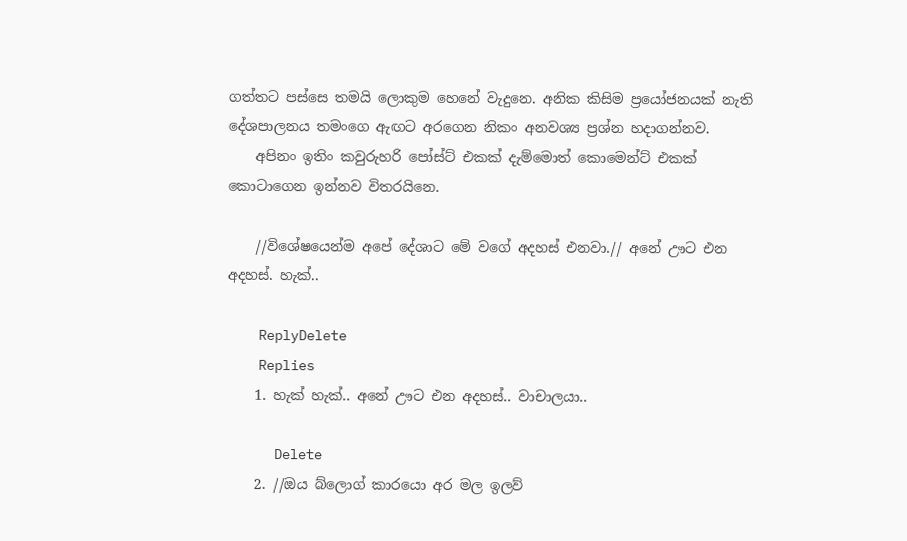ගත්තට පස්සෙ තමයි ලොකුම හෙනේ වැදුනෙ. අනික කිසිම ප්‍රයෝජනයක් නැති දේශපාලනය තමංගෙ ඇඟට අරගෙන නිකං අනවශ්‍ය ප්‍රශ්න හදාගන්නව.
    අපිනං ඉතිං කවුරුහරි පෝස්ට් එකක් දැම්මොත් කොමෙන්ට් එකක් කොටාගෙන ඉන්නව විතරයිනෙ.

    //විශේෂයෙන්ම අපේ දේශාට මේ වගේ අදහස් එනවා.// අනේ ඌට එන අදහස්. හැක්..

    ReplyDelete
    Replies
    1. හැක් හැක්.. අනේ ඌට එන අදහස්.. වාචාලයා..

      Delete
    2. //ඔය බ්ලොග් කාරයො අර මල ඉලව්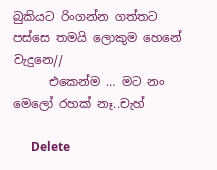බුකියට රිංගන්න ගත්තට පස්සෙ තමයි ලොකුම හෙනේ වැදුනෙ//
      එකෙන්ම … මට නං මෙලෝ රහක් නෑ..චැහ්

      Delete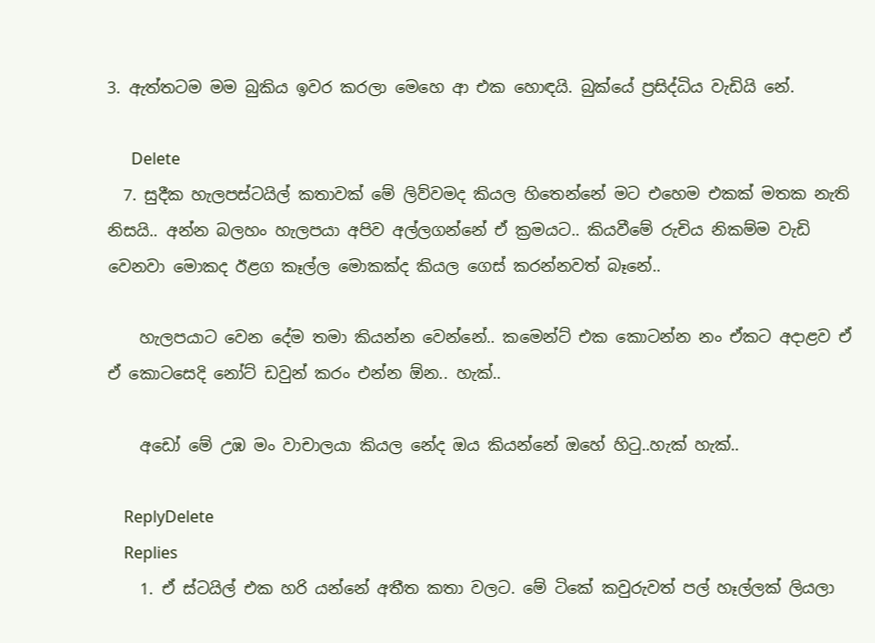3. ඇත්තටම මම බුකිය ඉවර කරලා මෙහෙ ආ එක හොඳයි. බුක්යේ ප්‍රසිද්ධිය වැඩියි නේ.

      Delete
  7. සුදීක හැලපස්ටයිල් කතාවක් මේ ලිව්වමද කියල හිතෙන්නේ මට එහෙම එකක් මතක නැති නිසයි.. අන්න බලහං හැලපයා අපිව අල්ලගන්නේ ඒ ක්‍රමයට.. කියවීමේ රුචිය නිකම්ම වැඩි වෙනවා මොකද ඊළග කෑල්ල මොකක්ද කියල ගෙස් කරන්නවත් බෑනේ..

    හැලපයාට වෙන දේම තමා කියන්න වෙන්නේ.. කමෙන්ට් එක කොටන්න නං ඒකට අදාළව ඒ ඒ කොටසෙදි නෝට් ඩවුන් කරං එන්න ඕන.. හැක්..

    අඩෝ මේ උඹ මං වාචාලයා කියල නේද ඔය කියන්නේ ඔහේ හිටු..හැක් හැක්..

    ReplyDelete
    Replies
    1. ඒ ස්ටයිල් එක හරි යන්නේ අතීත කතා වලට. මේ ටිකේ කවුරුවත් පල් හෑල්ලක් ලියලා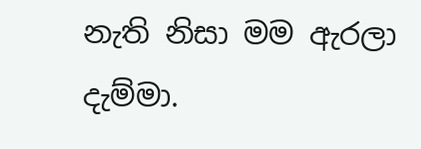නැති නිසා මම ඇරලා දැම්මා.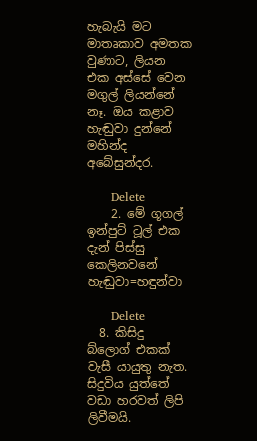හැබැයි මට මාතෘකාව අමතක වුණාට, ලියන එක අස්සේ වෙන මගුල් ලියන්නේ නෑ. ඔය කළාව හැඬුවා දුන්නේ මහින්ද අබේසුන්දර.

      Delete
    2. මේ ගූගල් ඉන්පුට් ටූල් එක දැන් පිස්සු කෙලිනවනේ හැඬුවා=හඳුන්වා

      Delete
  8. කිසිදු බ්ලොග් එකක් වැසී යායුතු නැත. සිදුවිය යුත්තේ වඩා හරවත් ලිපි ලිවීමයි.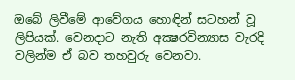ඔබේ ලිවීමේ ආවේගය හොඳින් සටහන් වූ ලිපියක්. වෙනදාට නැති අක්‍ෂරවින්‍යාස වැරදි වලින්ම ඒ බව තහවුරු වෙනවා.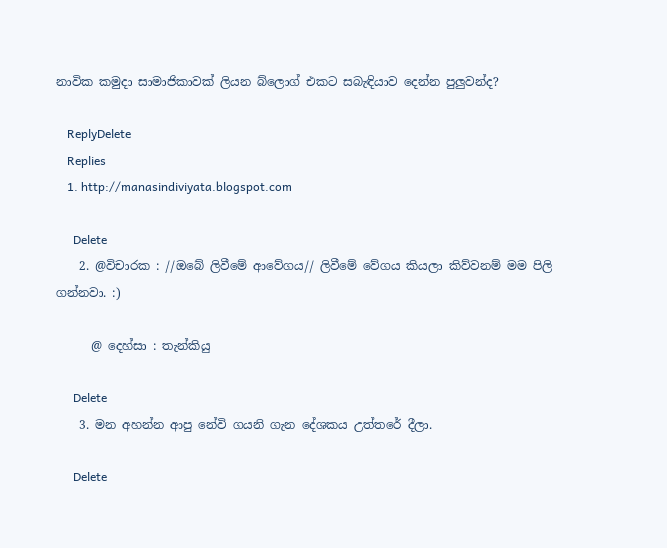නාවික කමුදා සාමාජිකාවක් ලියන බ්ලොග් එකට සබැඳියාව දෙන්න පුලුවන්ද?

    ReplyDelete
    Replies
    1. http://manasindiviyata.blogspot.com

      Delete
    2. @විචාරක : //ඔබේ ලිවීමේ ආවේගය// ලිවීමේ වේගය කියලා කිව්වනම් මම පිලි ගන්නවා. :)

      @ දෙහ්සා : තැන්කියු

      Delete
    3. මන අහන්න ආපු නේවි ගයනි ගැන දේශකය උත්තරේ දීලා.

      Delete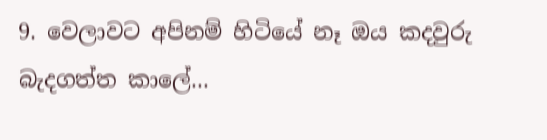9. වෙලාවට අපිනම් හිටියේ නෑ ඔය කදවුරු බැදගත්ත කාලේ...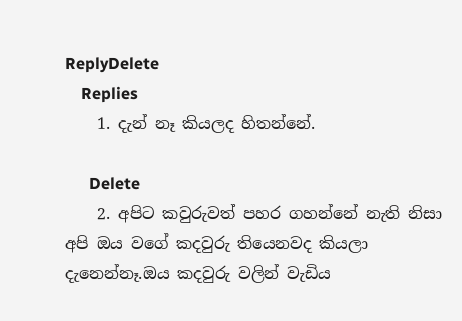ReplyDelete
    Replies
    1. දැන් නෑ කියලද හිතන්නේ.

      Delete
    2. අපිට කවුරුවත් පහර ගහන්නේ නැති නිසා අපි ඔය වගේ කදවුරු තියෙනවද කියලා දැනෙන්නෑ.ඔය කදවුරු වලින් වැඩිය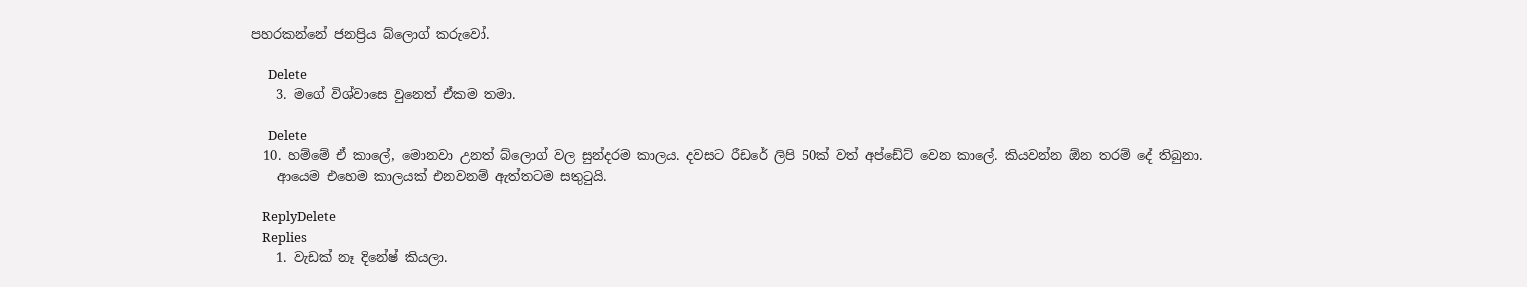පහරකන්නේ ජනප්‍රිය බ්ලොග් කරුවෝ.

      Delete
    3. මගේ විශ්වාසෙ වුනෙත් ඒකම තමා.

      Delete
  10. හම්මේ ඒ කාලේ, මොනවා උනත් බ්ලොග් වල සුන්දරම කාලය. දවසට රීඩරේ ලිපි 50ක් වත් අප්ඩේට් වෙන කාලේ. කියවන්න ඕන තරම් දේ තිබුනා.
    ආයෙම එහෙම කාලයක් එනවනම් ඇත්තටම සතුටුයි.

    ReplyDelete
    Replies
    1. වැඩක් නෑ දිනේෂ් කියලා.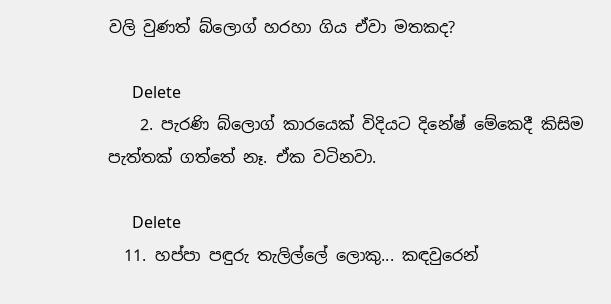වලි වුණත් බ්ලොග් හරහා ගිය ඒවා මතකද?

      Delete
    2. පැරණි බ්ලොග් කාරයෙක් විදියට දිනේෂ් මේකෙදී කිසිම පැත්තක් ගත්තේ නෑ. ඒක වටිනවා.

      Delete
  11. හප්පා පඳුරු තැලිල්ලේ ලොකු... කඳවුරෙන්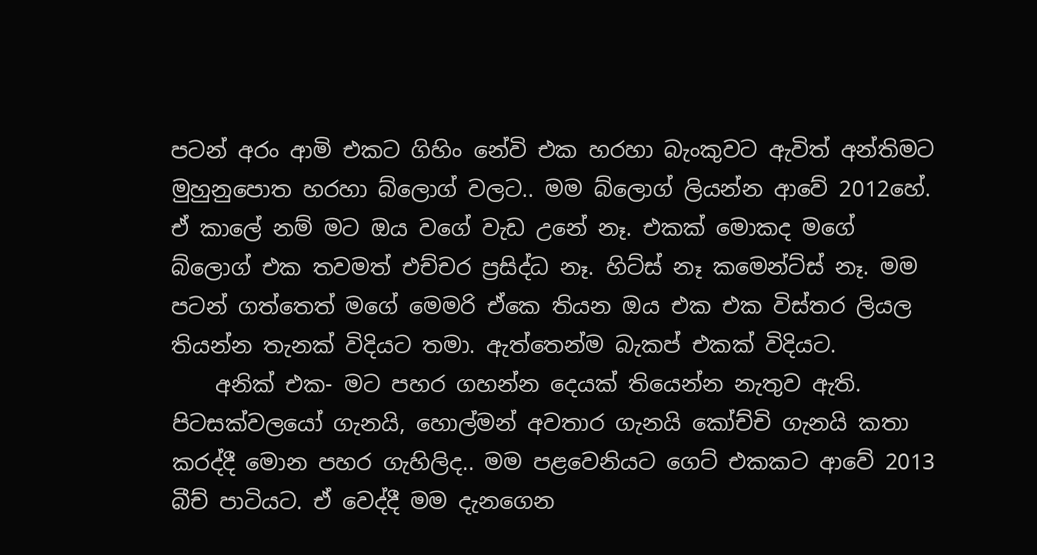පටන් අරං ආමි එකට ගිහිං නේවි එක හරහා බැංකුවට ඇවිත් අන්තිමට මුහුනුපොත හරහා බ්ලොග් වලට.. මම බ්ලොග් ලියන්න ආවේ 2012හේ. ඒ කාලේ නම් මට ඔය වගේ වැඩ උනේ නෑ. එකක් මොකද මගේ බ්ලොග් එක තවමත් එච්චර ප්‍රසිද්ධ නෑ. හිට්ස් නෑ කමෙන්ට්ස් නෑ. මම පටන් ගත්තෙත් මගේ මෙමරි ඒකෙ තියන ඔය එක එක විස්තර ලියල තියන්න තැනක් විදියට තමා. ඇත්තෙන්ම බැකප් එකක් විදියට.
    අනික් එක- මට පහර ගහන්න දෙයක් තියෙන්න නැතුව ඇති. පිටසක්වලයෝ ගැනයි, හොල්මන් අවතාර ගැනයි කෝච්චි ගැනයි කතා කරද්දී මොන පහර ගැහිලිද.. මම පළවෙනියට ගෙට් එකකට ආවේ 2013 බීච් පාටියට. ඒ වෙද්දී මම දැනගෙන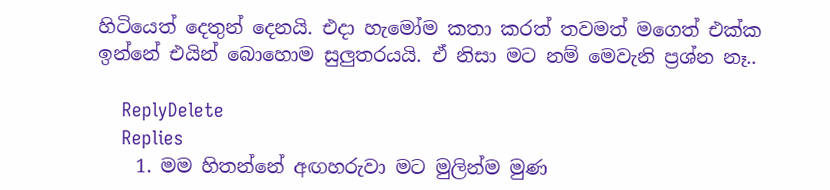හිටියෙත් දෙතුන් දෙනයි. එදා හැමෝම කතා කරත් තවමත් මගෙත් එක්ක ඉන්නේ එයින් බොහොම සුලුතරයයි. ඒ නිසා මට නම් මෙවැනි ප්‍රශ්න නෑ..

    ReplyDelete
    Replies
    1. මම හිතන්නේ අඟහරුවා මට මුලින්ම මුණ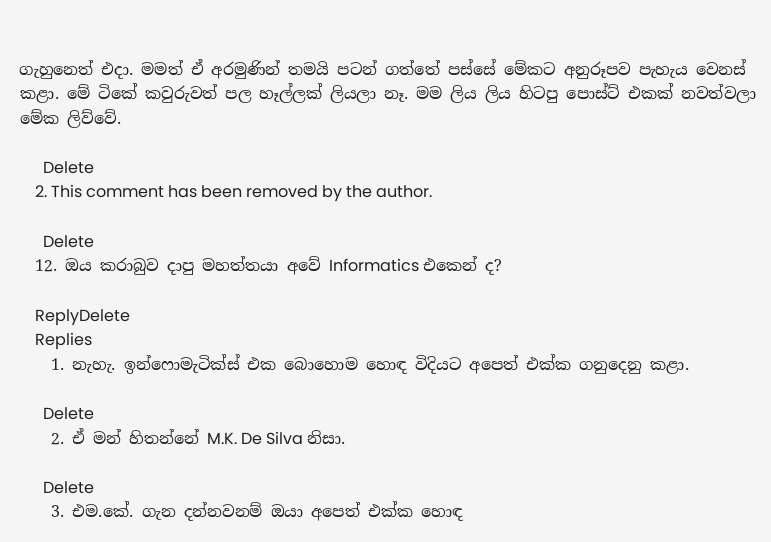ගැහුනෙත් එදා. මමත් ඒ අරමුණින් තමයි පටන් ගත්තේ පස්සේ මේකට අනුරූපව පැහැය වෙනස් කළා. මේ ටිකේ කවුරුවත් පල හෑල්ලක් ලියලා නෑ. මම ලිය ලිය හිටපු පොස්ට් එකක් නවත්වලා මේක ලිව්වේ.

      Delete
    2. This comment has been removed by the author.

      Delete
  12. ඔය කරාබුව දාපු මහත්තයා අවේ Informatics එකෙන් ද?

    ReplyDelete
    Replies
    1. නැහැ. ඉන්ෆොමැටික්ස් එක බොහොම හොඳ විදියට අපෙත් එක්ක ගනුදෙනු කළා.

      Delete
    2. ඒ මන් හිතන්නේ M.K. De Silva නිසා.

      Delete
    3. එම.කේ. ගැන දන්නවනම් ඔයා අපෙත් එක්ක හොඳ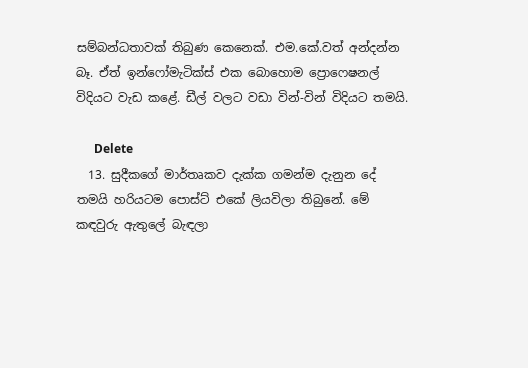සම්බන්ධතාවක් තිබුණ කෙනෙක්. එම.කේ.වත් අන්දන්න බෑ. ඒත් ඉන්ෆෝමැටික්ස් එක බොහොම ප්‍රොෆෙෂනල් විදියට වැඩ කළේ. ඩීල් වලට වඩා වින්-වින් විදියට තමයි.

      Delete
  13. සුදීකගේ මාර්තෘකව දැක්ක ගමන්ම දැනුන දේ තමයි හරියටම පොස්ට් එකේ ලියවිලා තිබුනේ. මේ කඳවුරු ඇතුලේ බැඳලා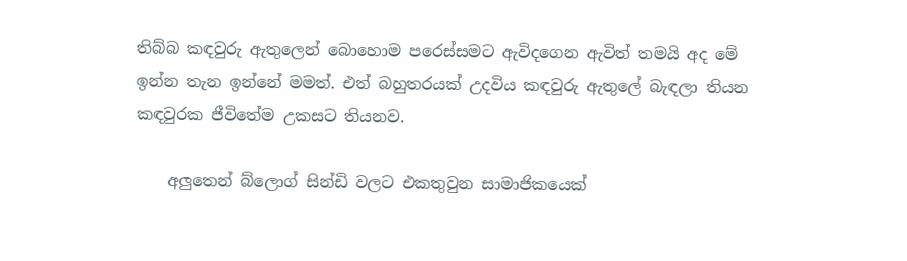තිබ්බ කඳවුරු ඇතුලෙන් බොහොම පරෙස්සමට ඇවිදගෙන ඇවිත් තමයි අද මේ ඉන්න තැන ඉන්නේ මමත්. එත් බහුතරයක් උදවිය කඳවුරු ඇතුලේ බැඳලා තියන කඳවුරක ජීවිතේම උකසට තියනව.

    අලුතෙන් බ්ලොග් සින්ඩි වලට එකතුවුන සාමාජිකයෙක්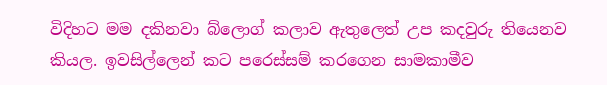විදිහට මම දකිනවා බ්ලොග් කලාව ඇතුලෙත් උප කදවුරු තියෙනව කියල. ඉවසිල්ලෙන් කට පරෙස්සම් කරගෙන සාමකාමීව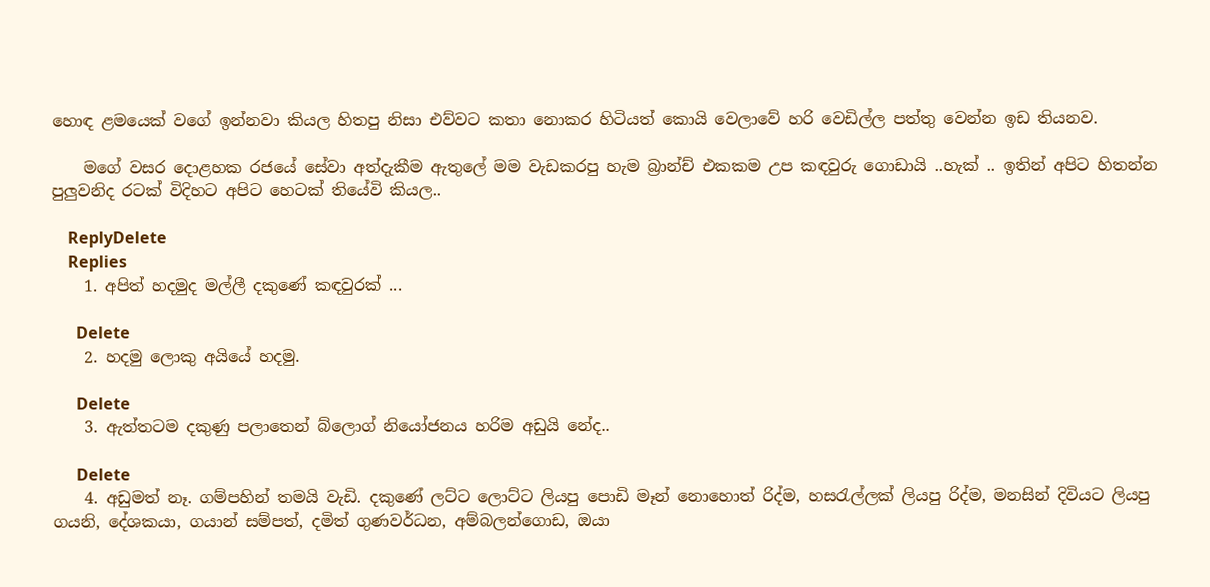හොඳ ළමයෙක් වගේ ඉන්නවා කියල හිතපු නිසා එව්වට කතා නොකර හිටියත් කොයි වෙලාවේ හරි වෙඩිල්ල පත්තු වෙන්න ඉඩ තියනව.

    මගේ වසර දොළහක රජයේ සේවා අත්දැකීම ඇතුලේ මම වැඩකරපු හැම බ්‍රාන්ච් එකකම උප කඳවුරු ගොඩායි ..හැක් .. ඉතින් අපිට හිතන්න පුලුවනිද රටක් විදිහට අපිට හෙටක් තියේවි කියල..

    ReplyDelete
    Replies
    1. අපිත් හදමුද මල්ලී දකුණේ කඳවුරක් ...

      Delete
    2. හදමු ලොකු අයියේ හදමු.

      Delete
    3. ඇත්තටම දකුණු පලාතෙන් බ්ලොග් නියෝජනය හරිම අඩුයි නේද..

      Delete
    4. අඩුමත් නෑ. ගම්පහින් තමයි වැඩි. දකුණේ ලට්ට ලොට්ට ලියපු පොඩි මෑන් නොහොත් රිද්ම, හසරැල්ලක් ලියපු රිද්ම, මනසින් දිවියට ලියපු ගයනි, දේශකයා, ගයාන් සම්පත්, දමිත් ගුණවර්ධන, අම්බලන්ගොඩ, ඔයා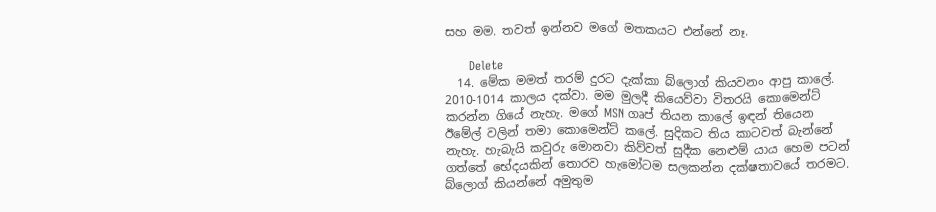සහ මම. තවත් ඉන්නව මගේ මතකයට එන්නේ නෑ.

      Delete
  14. මේක මමත් තරම් දුරට දැක්කා බ්ලොග් කියවනං ආපු කාලේ. 2010-1014 කාලය දක්වා. මම මුලදී කියෙව්වා විතරයි කොමෙන්ට් කරන්න ගියේ නැහැ. මගේ MSN ගෘප් තියන කාලේ ඉඳන් තියෙන ඊමේල් වලින් තමා කොමෙන්ට් කලේ. සුදිකට තිය කාටවත් බැන්නේ නැහැ. හැබැයි කවුරු මොනවා කිව්වත් සුදීක නෙළුම් යාය හෙම පටන් ගත්තේ භේදයකින් තොරව හැමෝටම සලකන්න දක්ෂතාවයේ තරමට. බ්ලොග් කියන්නේ අමුතුම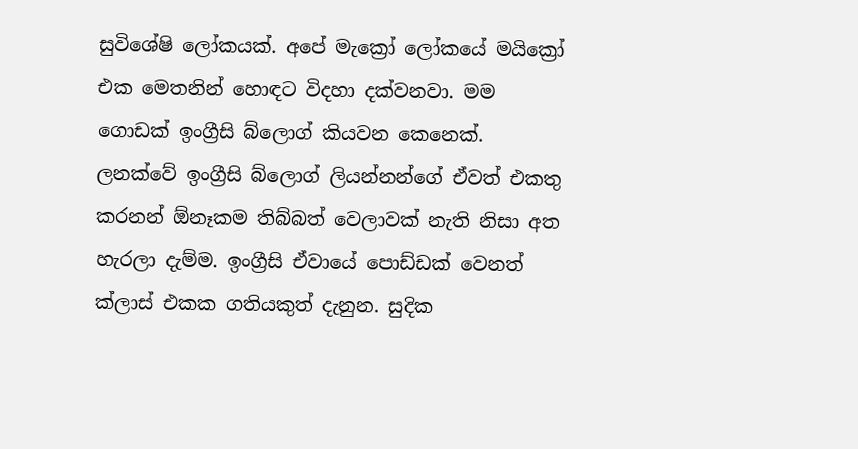සුවිශේෂි ලෝකයක්. අපේ මැක්‍රෝ ලෝකයේ මයික්‍රෝ එක මෙතනින් හොඳට විදහා දක්වනවා. මම ගොඩක් ඉංග්‍රීසි බ්ලොග් කියවන කෙනෙක්. ලනක්වේ ඉංග්‍රීසි බ්ලොග් ලියන්නන්ගේ ඒවත් එකතු කරනන් ඕනෑකම තිබ්බත් වෙලාවක් නැති නිසා අත හැරලා දැම්ම. ඉංග්‍රීසි ඒවායේ පොඩ්ඩක් වෙනත් ක්ලාස් එකක ගතියකුත් දැනුන. සුදික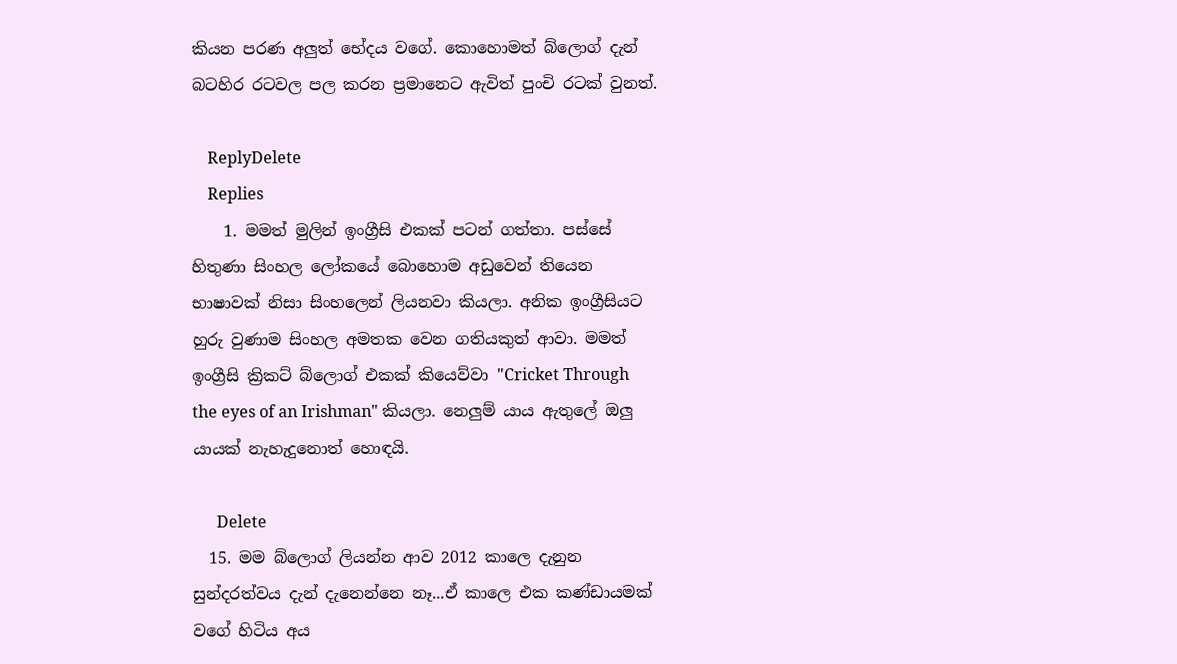කියන පරණ අලුත් භේදය වගේ. කොහොමත් බ්ලොග් දැන් බටහිර රටවල පල කරන ප්‍රමානෙට ඇවිත් පුංචි රටක් වුනත්.

    ReplyDelete
    Replies
    1. මමත් මුලින් ඉංග්‍රීසි එකක් පටන් ගත්තා. පස්සේ හිතුණා සිංහල ලෝකයේ බොහොම අඩුවෙන් තියෙන භාෂාවක් නිසා සිංහලෙන් ලියනවා කියලා. අනික ඉංග්‍රීසියට හුරු වුණාම සිංහල අමතක වෙන ගතියකුත් ආවා. මමත් ඉංග්‍රීසි ක්‍රිකට් බ්ලොග් එකක් කියෙව්වා "Cricket Through the eyes of an Irishman" කියලා. නෙලුම් යාය ඇතුලේ ඔලු යායක් නැහැදුනොත් හොඳයි.

      Delete
  15. මම බ්ලොග් ලියන්න ආව 2012 කාලෙ දැනුන සුන්දරත්වය දැන් දැනෙන්නෙ නෑ...ඒ කාලෙ එක කණ්ඩායමක් වගේ හිටිය අය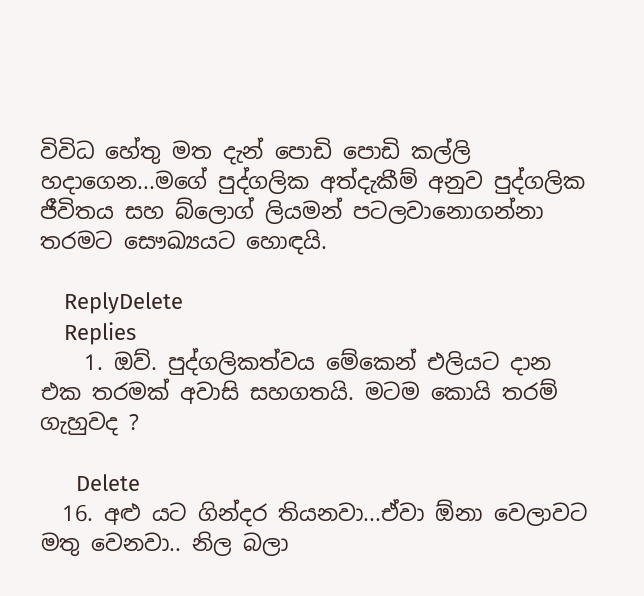විවිධ හේතු මත දැන් පොඩි පොඩි කල්ලි හදාගෙන...මගේ පුද්ගලික අත්දැකීම් අනුව පුද්ගලික ජීවිතය සහ බ්ලොග් ලියමන් පටලවානොගන්නා තරමට සෞඛ්‍යයට හොඳයි.

    ReplyDelete
    Replies
    1. ඔව්. පුද්ගලිකත්වය මේකෙන් එලියට දාන එක තරමක් අවාසි සහගතයි. මටම කොයි තරම් ගැහුවද ?

      Delete
  16. අළු යට ගින්දර තියනවා...ඒවා ඕනා වෙලාවට මතු වෙනවා.. නිල බලා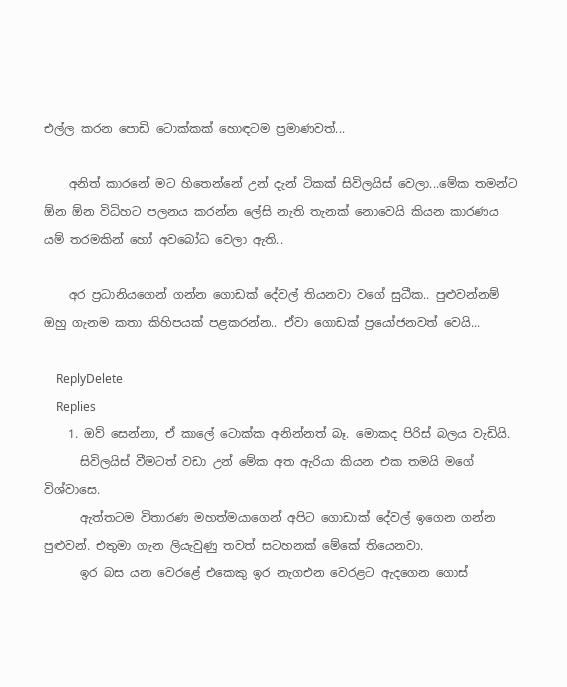එල්ල කරන පොඩි ටොක්කක් හොඳටම ප්‍රමාණවත්...

    අනිත් කාරනේ මට හිතෙන්නේ උන් දැන් ටිකක් සිවිලයිස් වෙලා...මේක තමන්ට ඕන ඕන විධිහට පලනය කරන්න ලේසි නැති තැනක් නොවෙයි කියන කාරණය යම් තරමකින් හෝ අවබෝධ වෙලා ඇති..

    අර ප්‍රධානියගෙන් ගන්න ගොඩක් දේවල් තියනවා වගේ සුධීක.. පුළුවන්නම් ඔහු ගැනම කතා කිහිපයක් පළකරන්න.. ඒවා ගොඩක් ප්‍රයෝජනවත් වෙයි...

    ReplyDelete
    Replies
    1. ඔව් සෙන්නා, ඒ කාලේ ටොක්ක අනින්නත් බෑ. මොකද පිරිස් බලය වැඩියි.
      සිවිලයිස් වීමටත් වඩා උන් මේක අත ඇරියා කියන එක තමයි මගේ විශ්වාසෙ.
      ඇත්තටම විතාරණ මහත්මයාගෙන් අපිට ගොඩාක් දේවල් ඉගෙන ගන්න පුළුවන්. එතුමා ගැන ලියැවුණු තවත් සටහනක් මේකේ තියෙනවා.
      ඉර බස යන වෙරළේ එකෙකු ඉර නැගඑන වෙරළට ඇදගෙන ගොස්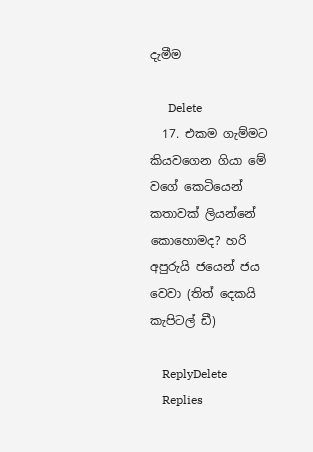දැමීම

      Delete
  17. එකම ගැම්මට කියවගෙන ගියා මේ වගේ කෙටියෙන් කතාවක් ලියන්නේ කොහොමද? හරි අපුරුයි ජයෙන් ජය වෙවා (තිත් දෙකයි කැපිටල් ඩී)

    ReplyDelete
    Replies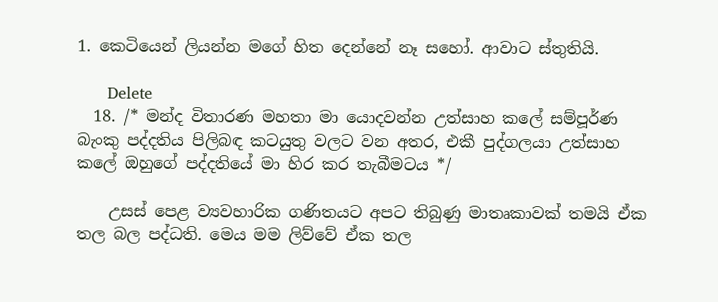1. කෙටියෙන් ලියන්න මගේ හිත දෙන්නේ නෑ සහෝ. ආවාට ස්තුතියි.

      Delete
  18. /* මන්ද විතාරණ මහතා මා යොදවන්න උත්සාහ කලේ සම්පූර්ණ බැංකු පද්දතිය පිලිබඳ කටයුතු වලට වන අතර, එකී පුද්ගලයා උත්සාහ කලේ ඔහුගේ පද්දතියේ මා හිර කර තැබීමටය */

    උසස් පෙළ ව්‍යවහාරික ගණිතයට අපට තිබුණු මාතෘකාවක් තමයි ඒක තල බල පද්ධති. මෙය මම ලිව්වේ ඒක තල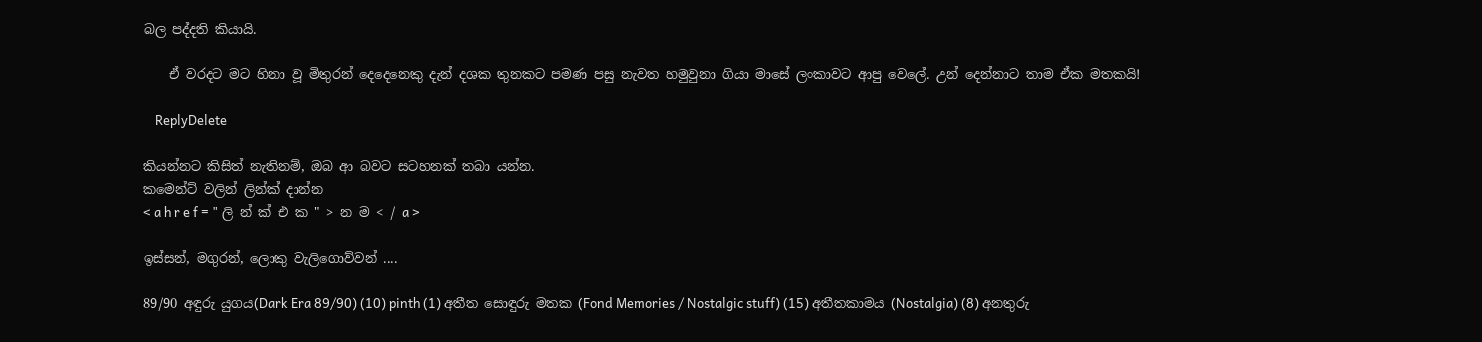බල පද්දති කියායි.

    ඒ වරදට මට හිනා වූ මිතුරන් දෙදෙනෙකු දැන් දශක තුනකට පමණ පසු නැවත හමුවුනා ගියා මාසේ ලංකාවට ආපු වෙලේ. උන් දෙන්නාට තාම ඒක මතකයි!

    ReplyDelete

කියන්නට කිසිත් නැතිනම්, ඔබ ආ බවට සටහනක් තබා යන්න.
කමෙන්ට් වලින් ලින්ක් දාන්න
< a h r e f = " ලි න් ක් එ ක " > න ම < / a >

ඉස්සන්, මගුරන්, ලොකු වැලිගොව්වන් ....

89/90 අඳුරු යුගය(Dark Era 89/90) (10) pinth (1) අතීත සොඳුරු මතක (Fond Memories / Nostalgic stuff) (15) අතීතකාමය (Nostalgia) (8) අනතුරු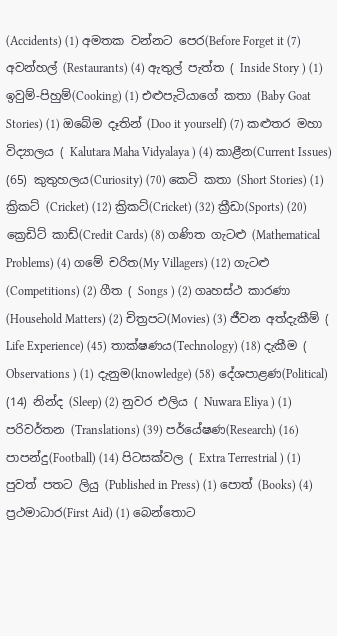(Accidents) (1) අමතක වන්නට පෙර(Before Forget it (7) අවන්හල් (Restaurants) (4) ඇතුල් පැත්ත ( Inside Story ) (1) ඉවුම්-පිහුම්(Cooking) (1) එළුපැටියාගේ කතා (Baby Goat Stories) (1) ඔබේම දෑතින් (Doo it yourself) (7) කළුතර මහා විද්‍යාලය ( Kalutara Maha Vidyalaya ) (4) කාළීන(Current Issues) (65) කුතුහලය(Curiosity) (70) කෙටි කතා (Short Stories) (1) ක්‍රිකට් (Cricket) (12) ක්‍රිකට්(Cricket) (32) ක්‍රීඩා(Sports) (20) ක්‍රෙඩිට් කාඩ්(Credit Cards) (8) ගණිත ගැටළු (Mathematical Problems) (4) ගමේ චරිත(My Villagers) (12) ගැටළු (Competitions) (2) ගීත ( Songs ) (2) ගෘහස්ථ කාරණා (Household Matters) (2) චිත්‍රපට(Movies) (3) ජීවන අත්දැකීම් ( Life Experience) (45) තාක්ෂණය(Technology) (18) දැකීම ( Observations ) (1) දැනුම(knowledge) (58) දේශපාළණ(Political) (14) නින්ද (Sleep) (2) නුවර එලිය ( Nuwara Eliya ) (1) පරිවර්තන (Translations) (39) පර්යේෂණ(Research) (16) පාපන්දු(Football) (14) පිටසක්වල ( Extra Terrestrial ) (1) පුවත් පතට ලියු (Published in Press) (1) පොත් (Books) (4) ප්‍රථමාධාර(First Aid) (1) බෙන්තොට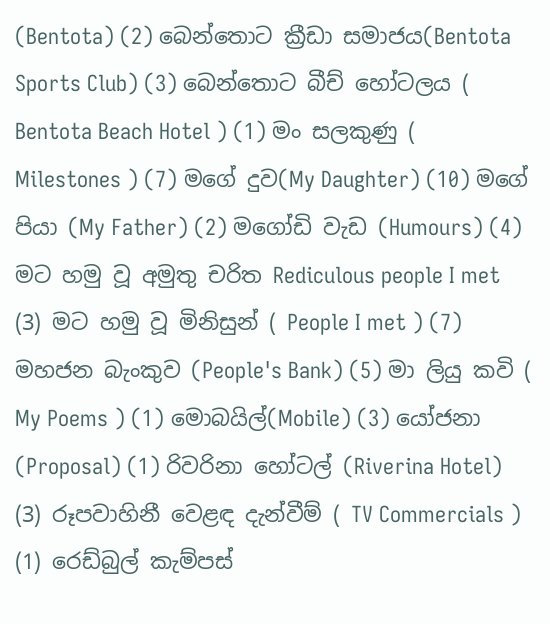(Bentota) (2) බෙන්තොට ක්‍රීඩා සමාජය(Bentota Sports Club) (3) බෙන්තොට බීච් හෝටලය ( Bentota Beach Hotel ) (1) මං සලකුණු ( Milestones ) (7) මගේ දුව(My Daughter) (10) මගේ පියා (My Father) (2) මගෝඩි වැඩ (Humours) (4) මට හමු වූ අමුතු චරිත Rediculous people I met (3) මට හමු වූ මිනිසුන් ( People I met ) (7) මහජන බැංකුව (People's Bank) (5) මා ලියු කවි ( My Poems ) (1) මොබයිල්(Mobile) (3) යෝජනා (Proposal) (1) රිවරිනා හෝටල් (Riverina Hotel) (3) රූපවාහිනී වෙළඳ දැන්වීම් ( TV Commercials ) (1) රෙඩ්බුල් කැම්පස්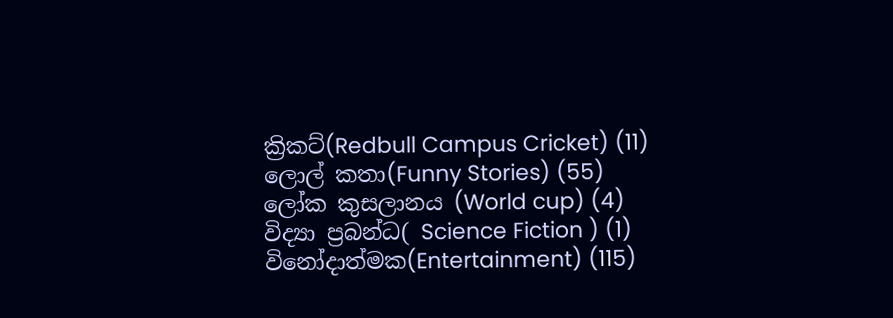ක්‍රිකට්(Redbull Campus Cricket) (11) ලොල් කතා(Funny Stories) (55) ලෝක කුසලානය (World cup) (4) විද්‍යා ප්‍රබන්ධ( Science Fiction ) (1) විනෝදාත්මක(Entertainment) (115)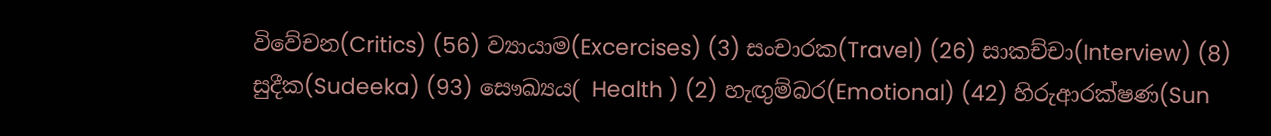විවේචන(Critics) (56) ව්‍යායාම(Excercises) (3) සංචාරක(Travel) (26) සාකච්චා(Interview) (8) සුදීක(Sudeeka) (93) සෞඛ්‍යය( Health ) (2) හැඟුම්බර(Emotional) (42) හිරුආරක්ෂණ(Sun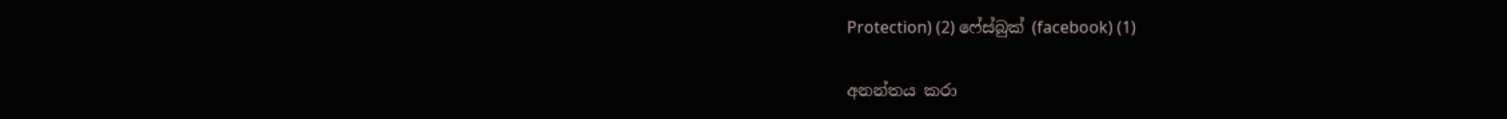Protection) (2) ෆේස්බුක් (facebook) (1)

අනන්තය කරා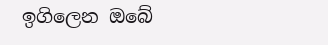ඉගිලෙන ඔබේ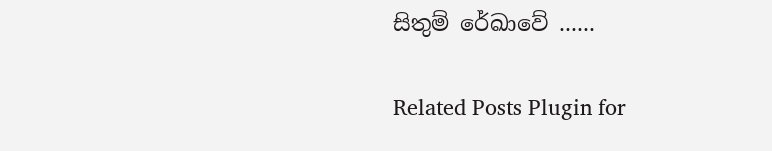සිතුම් රේඛාවේ ......

Related Posts Plugin for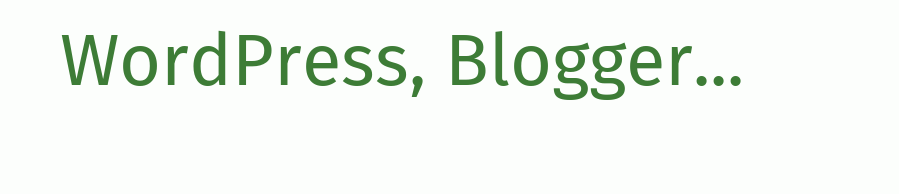WordPress, Blogger...